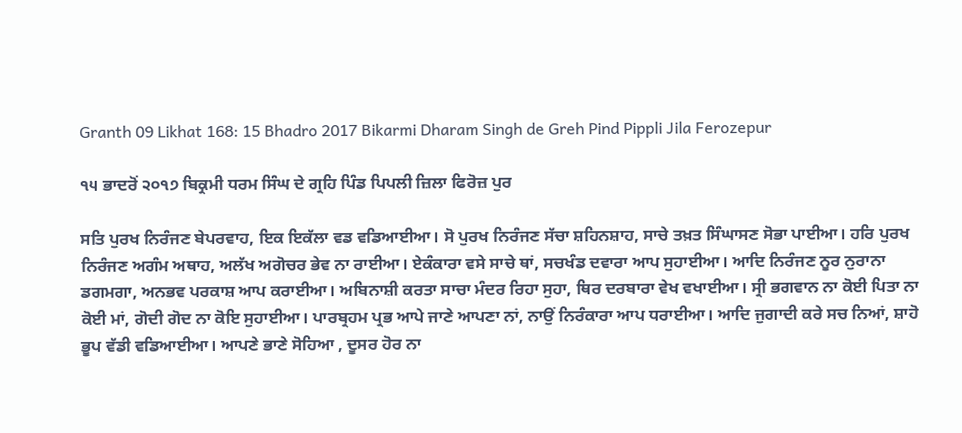Granth 09 Likhat 168: 15 Bhadro 2017 Bikarmi Dharam Singh de Greh Pind Pippli Jila Ferozepur

੧੫ ਭਾਦਰੋਂ ੨੦੧੭ ਬਿਕ੍ਰਮੀ ਧਰਮ ਸਿੰਘ ਦੇ ਗ੍ਰਹਿ ਪਿੰਡ ਪਿਪਲੀ ਜ਼ਿਲਾ ਫਿਰੋਜ਼ ਪੁਰ

ਸਤਿ ਪੁਰਖ ਨਿਰੰਜਣ ਬੇਪਰਵਾਹ, ਇਕ ਇਕੱਲਾ ਵਡ ਵਡਿਆਈਆ। ਸੋ ਪੁਰਖ ਨਿਰੰਜਣ ਸੱਚਾ ਸ਼ਹਿਨਸ਼ਾਹ, ਸਾਚੇ ਤਖ਼ਤ ਸਿੰਘਾਸਣ ਸੋਭਾ ਪਾਈਆ। ਹਰਿ ਪੁਰਖ ਨਿਰੰਜਣ ਅਗੰਮ ਅਥਾਹ, ਅਲੱਖ ਅਗੋਚਰ ਭੇਵ ਨਾ ਰਾਈਆ। ਏਕੰਕਾਰਾ ਵਸੇ ਸਾਚੇ ਥਾਂ, ਸਚਖੰਡ ਦਵਾਰਾ ਆਪ ਸੁਹਾਈਆ। ਆਦਿ ਨਿਰੰਜਣ ਨੂਰ ਨੁਰਾਨਾ ਡਗਮਗਾ, ਅਨਭਵ ਪਰਕਾਸ਼ ਆਪ ਕਰਾਈਆ। ਅਬਿਨਾਸ਼ੀ ਕਰਤਾ ਸਾਚਾ ਮੰਦਰ ਰਿਹਾ ਸੁਹਾ, ਥਿਰ ਦਰਬਾਰਾ ਵੇਖ ਵਖਾਈਆ। ਸ੍ਰੀ ਭਗਵਾਨ ਨਾ ਕੋਈ ਪਿਤਾ ਨਾ ਕੋਈ ਮਾਂ, ਗੋਦੀ ਗੋਦ ਨਾ ਕੋਇ ਸੁਹਾਈਆ। ਪਾਰਬ੍ਰਹਮ ਪ੍ਰਭ ਆਪੇ ਜਾਣੇ ਆਪਣਾ ਨਾਂ, ਨਾਉਂ ਨਿਰੰਕਾਰਾ ਆਪ ਧਰਾਈਆ। ਆਦਿ ਜੁਗਾਦੀ ਕਰੇ ਸਚ ਨਿਆਂ, ਸ਼ਾਹੋ ਭੂਪ ਵੱਡੀ ਵਡਿਆਈਆ। ਆਪਣੇ ਭਾਣੇ ਸੋਹਿਆ , ਦੂਸਰ ਹੋਰ ਨਾ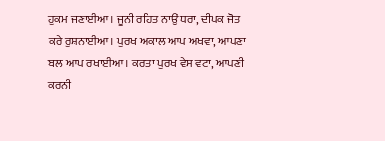ਹੁਕਮ ਜਣਾਈਆ। ਜੂਨੀ ਰਹਿਤ ਨਾਉਂ ਧਰਾ, ਦੀਪਕ ਜੋਤ ਕਰੇ ਰੁਸ਼ਨਾਈਆ। ਪੁਰਖ ਅਕਾਲ ਆਪ ਅਖਵਾ, ਆਪਣਾ ਬਲ ਆਪ ਰਖਾਈਆ। ਕਰਤਾ ਪੁਰਖ ਵੇਸ ਵਟਾ, ਆਪਣੀ ਕਰਨੀ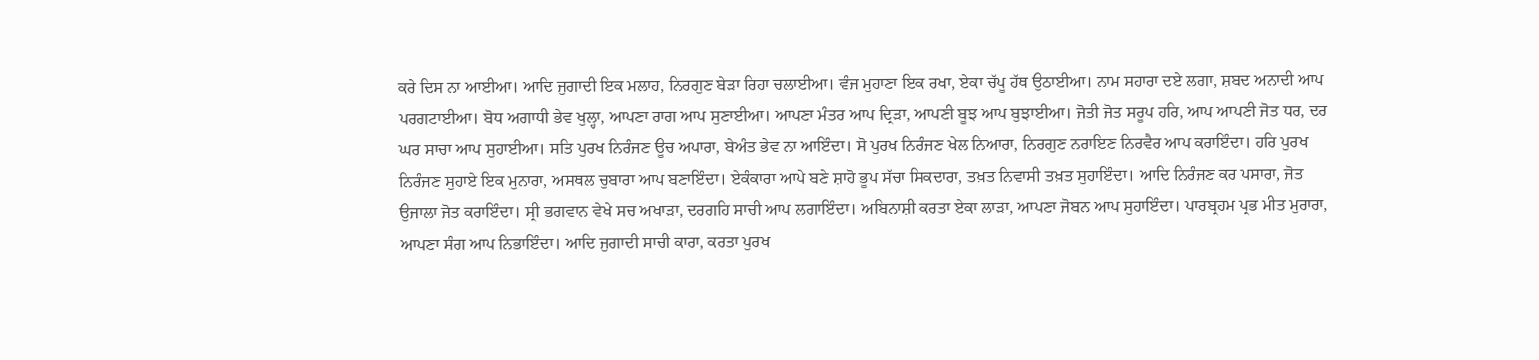ਕਰੇ ਦਿਸ ਨਾ ਆਈਆ। ਆਦਿ ਜੁਗਾਦੀ ਇਕ ਮਲਾਹ, ਨਿਰਗੁਣ ਬੇੜਾ ਰਿਹਾ ਚਲਾਈਆ। ਵੰਜ ਮੁਹਾਣਾ ਇਕ ਰਖਾ, ਏਕਾ ਚੱਪੂ ਹੱਥ ਉਠਾਈਆ। ਨਾਮ ਸਹਾਰਾ ਦਏ ਲਗਾ, ਸ਼ਬਦ ਅਨਾਦੀ ਆਪ ਪਰਗਟਾਈਆ। ਬੋਧ ਅਗਾਧੀ ਭੇਵ ਖੁਲ੍ਹਾ, ਆਪਣਾ ਰਾਗ ਆਪ ਸੁਣਾਈਆ। ਆਪਣਾ ਮੰਤਰ ਆਪ ਦ੍ਰਿੜਾ, ਆਪਣੀ ਬੂਝ ਆਪ ਬੁਝਾਈਆ। ਜੋਤੀ ਜੋਤ ਸਰੂਪ ਹਰਿ, ਆਪ ਆਪਣੀ ਜੋਤ ਧਰ, ਦਰ ਘਰ ਸਾਚਾ ਆਪ ਸੁਹਾਈਆ। ਸਤਿ ਪੁਰਖ ਨਿਰੰਜਣ ਊਚ ਅਪਾਰਾ, ਬੇਅੰਤ ਭੇਵ ਨਾ ਆਇੰਦਾ। ਸੋ ਪੁਰਖ ਨਿਰੰਜਣ ਖੇਲ ਨਿਆਰਾ, ਨਿਰਗੁਣ ਨਰਾਇਣ ਨਿਰਵੈਰ ਆਪ ਕਰਾਇੰਦਾ। ਹਰਿ ਪੁਰਖ ਨਿਰੰਜਣ ਸੁਹਾਏ ਇਕ ਮੁਨਾਰਾ, ਅਸਥਲ ਚੁਬਾਰਾ ਆਪ ਬਣਾਇੰਦਾ। ਏਕੰਕਾਰਾ ਆਪੇ ਬਣੇ ਸ਼ਾਹੋ ਭੂਪ ਸੱਚਾ ਸਿਕਦਾਰਾ, ਤਖ਼ਤ ਨਿਵਾਸੀ ਤਖ਼ਤ ਸੁਹਾਇੰਦਾ। ਆਦਿ ਨਿਰੰਜਣ ਕਰ ਪਸਾਰਾ, ਜੋਤ ਉਜਾਲਾ ਜੋਤ ਕਰਾਇੰਦਾ। ਸ੍ਰੀ ਭਗਵਾਨ ਵੇਖੇ ਸਚ ਅਖਾੜਾ, ਦਰਗਹਿ ਸਾਚੀ ਆਪ ਲਗਾਇੰਦਾ। ਅਬਿਨਾਸ਼ੀ ਕਰਤਾ ਏਕਾ ਲਾੜਾ, ਆਪਣਾ ਜੋਬਨ ਆਪ ਸੁਹਾਇੰਦਾ। ਪਾਰਬ੍ਰਹਮ ਪ੍ਰਭ ਮੀਤ ਮੁਰਾਰਾ, ਆਪਣਾ ਸੰਗ ਆਪ ਨਿਭਾਇੰਦਾ। ਆਦਿ ਜੁਗਾਦੀ ਸਾਚੀ ਕਾਰਾ, ਕਰਤਾ ਪੁਰਖ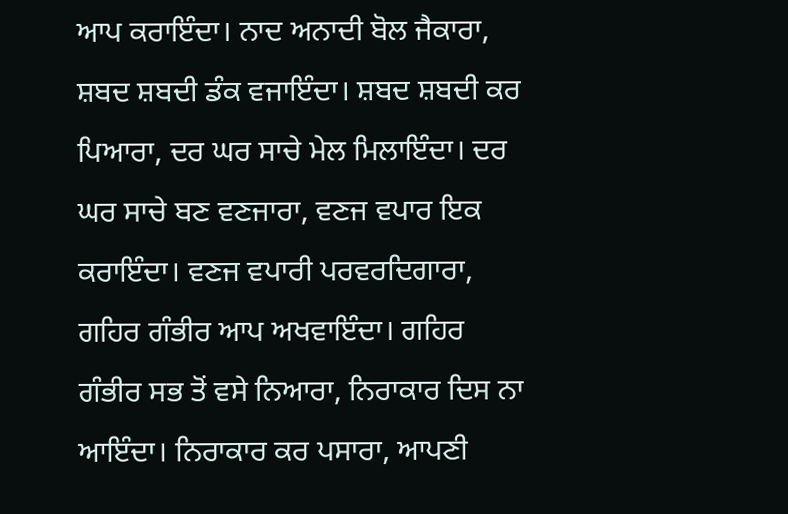ਆਪ ਕਰਾਇੰਦਾ। ਨਾਦ ਅਨਾਦੀ ਬੋਲ ਜੈਕਾਰਾ, ਸ਼ਬਦ ਸ਼ਬਦੀ ਡੰਕ ਵਜਾਇੰਦਾ। ਸ਼ਬਦ ਸ਼ਬਦੀ ਕਰ ਪਿਆਰਾ, ਦਰ ਘਰ ਸਾਚੇ ਮੇਲ ਮਿਲਾਇੰਦਾ। ਦਰ ਘਰ ਸਾਚੇ ਬਣ ਵਣਜਾਰਾ, ਵਣਜ ਵਪਾਰ ਇਕ ਕਰਾਇੰਦਾ। ਵਣਜ ਵਪਾਰੀ ਪਰਵਰਦਿਗਾਰਾ, ਗਹਿਰ ਗੰਭੀਰ ਆਪ ਅਖਵਾਇੰਦਾ। ਗਹਿਰ ਗੰਭੀਰ ਸਭ ਤੋਂ ਵਸੇ ਨਿਆਰਾ, ਨਿਰਾਕਾਰ ਦਿਸ ਨਾ ਆਇੰਦਾ। ਨਿਰਾਕਾਰ ਕਰ ਪਸਾਰਾ, ਆਪਣੀ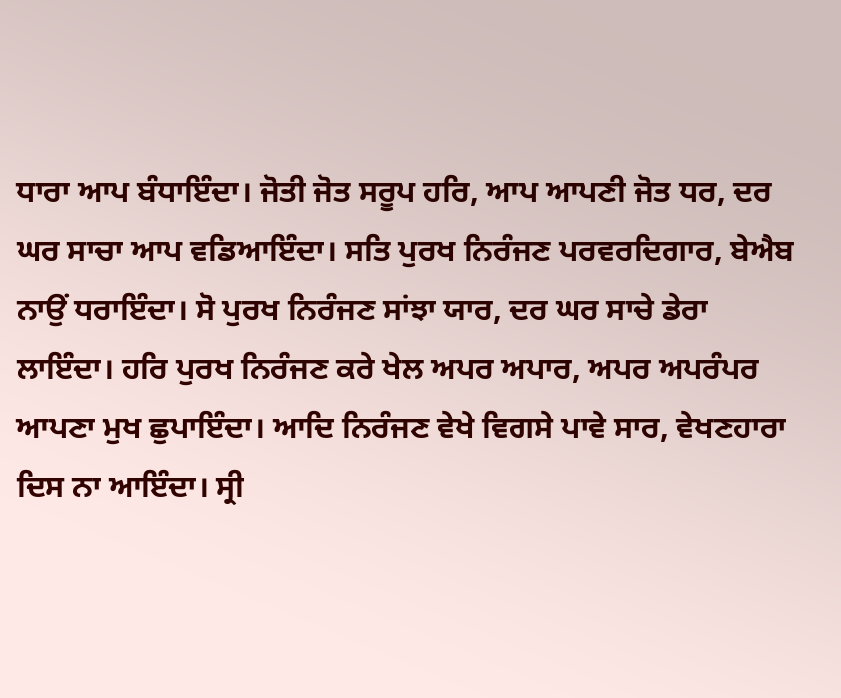ਧਾਰਾ ਆਪ ਬੰਧਾਇੰਦਾ। ਜੋਤੀ ਜੋਤ ਸਰੂਪ ਹਰਿ, ਆਪ ਆਪਣੀ ਜੋਤ ਧਰ, ਦਰ ਘਰ ਸਾਚਾ ਆਪ ਵਡਿਆਇੰਦਾ। ਸਤਿ ਪੁਰਖ ਨਿਰੰਜਣ ਪਰਵਰਦਿਗਾਰ, ਬੇਐਬ ਨਾਉਂ ਧਰਾਇੰਦਾ। ਸੋ ਪੁਰਖ ਨਿਰੰਜਣ ਸਾਂਝਾ ਯਾਰ, ਦਰ ਘਰ ਸਾਚੇ ਡੇਰਾ ਲਾਇੰਦਾ। ਹਰਿ ਪੁਰਖ ਨਿਰੰਜਣ ਕਰੇ ਖੇਲ ਅਪਰ ਅਪਾਰ, ਅਪਰ ਅਪਰੰਪਰ ਆਪਣਾ ਮੁਖ ਛੁਪਾਇੰਦਾ। ਆਦਿ ਨਿਰੰਜਣ ਵੇਖੇ ਵਿਗਸੇ ਪਾਵੇ ਸਾਰ, ਵੇਖਣਹਾਰਾ ਦਿਸ ਨਾ ਆਇੰਦਾ। ਸ੍ਰੀ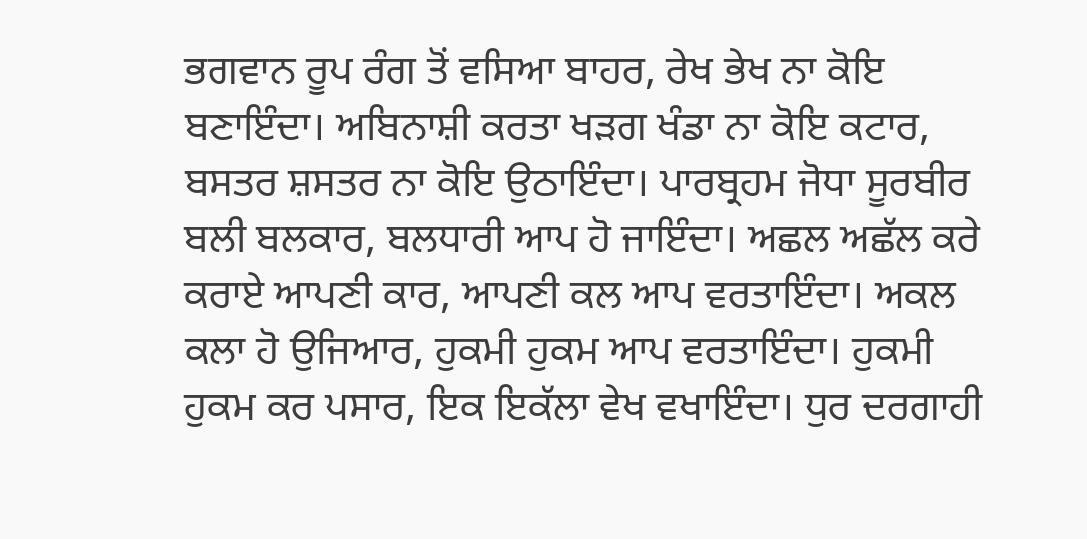ਭਗਵਾਨ ਰੂਪ ਰੰਗ ਤੋਂ ਵਸਿਆ ਬਾਹਰ, ਰੇਖ ਭੇਖ ਨਾ ਕੋਇ ਬਣਾਇੰਦਾ। ਅਬਿਨਾਸ਼ੀ ਕਰਤਾ ਖੜਗ ਖੰਡਾ ਨਾ ਕੋਇ ਕਟਾਰ, ਬਸਤਰ ਸ਼ਸਤਰ ਨਾ ਕੋਇ ਉਠਾਇੰਦਾ। ਪਾਰਬ੍ਰਹਮ ਜੋਧਾ ਸੂਰਬੀਰ ਬਲੀ ਬਲਕਾਰ, ਬਲਧਾਰੀ ਆਪ ਹੋ ਜਾਇੰਦਾ। ਅਛਲ ਅਛੱਲ ਕਰੇ ਕਰਾਏ ਆਪਣੀ ਕਾਰ, ਆਪਣੀ ਕਲ ਆਪ ਵਰਤਾਇੰਦਾ। ਅਕਲ ਕਲਾ ਹੋ ਉਜਿਆਰ, ਹੁਕਮੀ ਹੁਕਮ ਆਪ ਵਰਤਾਇੰਦਾ। ਹੁਕਮੀ ਹੁਕਮ ਕਰ ਪਸਾਰ, ਇਕ ਇਕੱਲਾ ਵੇਖ ਵਖਾਇੰਦਾ। ਧੁਰ ਦਰਗਾਹੀ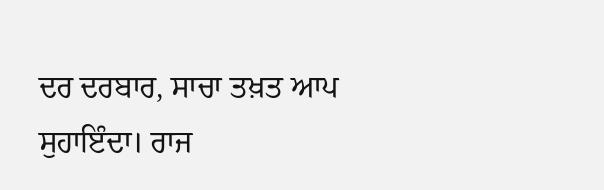ਦਰ ਦਰਬਾਰ, ਸਾਚਾ ਤਖ਼ਤ ਆਪ ਸੁਹਾਇੰਦਾ। ਰਾਜ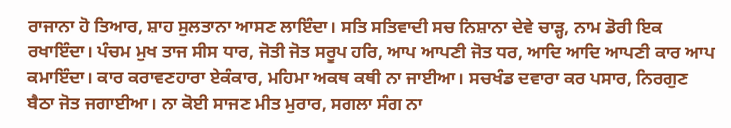ਰਾਜਾਨਾ ਹੋ ਤਿਆਰ, ਸ਼ਾਹ ਸੁਲਤਾਨਾ ਆਸਣ ਲਾਇੰਦਾ। ਸਤਿ ਸਤਿਵਾਦੀ ਸਚ ਨਿਸ਼ਾਨਾ ਦੇਵੇ ਚਾੜ੍ਹ, ਨਾਮ ਡੋਰੀ ਇਕ ਰਖਾਇੰਦਾ। ਪੰਚਮ ਮੁਖ ਤਾਜ ਸੀਸ ਧਾਰ, ਜੋਤੀ ਜੋਤ ਸਰੂਪ ਹਰਿ, ਆਪ ਆਪਣੀ ਜੋਤ ਧਰ, ਆਦਿ ਆਦਿ ਆਪਣੀ ਕਾਰ ਆਪ ਕਮਾਇੰਦਾ। ਕਾਰ ਕਰਾਵਣਹਾਰਾ ਏਕੰਕਾਰ, ਮਹਿਮਾ ਅਕਥ ਕਥੀ ਨਾ ਜਾਈਆ। ਸਚਖੰਡ ਦਵਾਰਾ ਕਰ ਪਸਾਰ, ਨਿਰਗੁਣ ਬੈਠਾ ਜੋਤ ਜਗਾਈਆ। ਨਾ ਕੋਈ ਸਾਜਣ ਮੀਤ ਮੁਰਾਰ, ਸਗਲਾ ਸੰਗ ਨਾ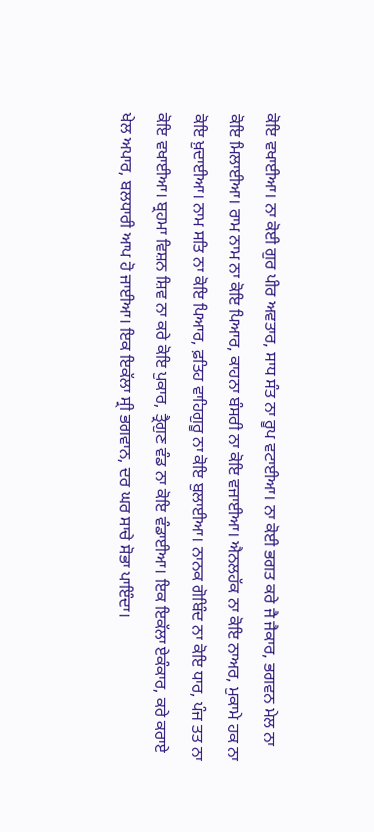ਕੋਇ ਵਖਾਈਆ। ਨਾ ਕੋਈ ਗੁਰ ਪੀਰ ਅਵਤਾਰ, ਸਾਧ ਸੰਤ ਨਾ ਰੂਪ ਵਟਾਈਆ। ਨਾ ਕੋਈ ਭਗਤ ਕਰੇ ਜੈ ਜੈਕਾਰ, ਭਗਵਨ ਮੇਲ ਨਾ ਕੋਇ ਮਿਲਾਈਆ। ਰਾਮ ਨਾਮ ਨਾ ਕੋਇ ਪਿਆਰ, ਕਾਹਨਾ ਬੰਸਰੀ ਨਾ ਕੋਇ ਵਜਾਈਆ। ਐਨਲਹੱਕ ਨਾ ਕੋਇ ਨਾਅਰ, ਮੁਕਾਮੇ ਹਕ ਨਾ ਕੋਇ ਖ਼ੁਦਾਈਆ। ਨਾਮ ਸਤਿ ਨਾ ਕੋਇ ਪਿਆਰ, ਫ਼ਤਿਹ ਵਾਹਿਗੁਰੂ ਨਾ ਕੋਇ ਬੁਲਾਈਆ। ਨਾਨਕ ਗੋਬਿੰਦ ਨਾ ਕੋਇ ਧਾਰ, ਪੰਜ ਤਤ ਨਾ ਕੋਇ ਵਖਾਈਆ। ਬ੍ਰਹਮਾ ਵਿਸ਼ਨ ਸ਼ਿਵ ਨਾ ਕਰੇ ਕੋਇ ਪੁਕਾਰ, ਤ੍ਰੈਗੁਣ ਵੰਡ ਨਾ ਕੋਇ ਵੰਡਾਈਆ। ਇਕ ਇਕੱਲਾ ਏਕੰਕਾਰ, ਕਰੇ ਕਰਾਏ ਖੇਲ ਅਪਾਰ, ਬਲਧਾਰੀ ਆਪ ਹੋ ਜਾਈਆ। ਇਕ ਇਕੱਲਾ ਸ੍ਰੀ ਭਗਵਾਨ, ਦਰ ਘਰ ਸਾਚੇ ਸੋਭਾ ਪਾਇੰਦਾ।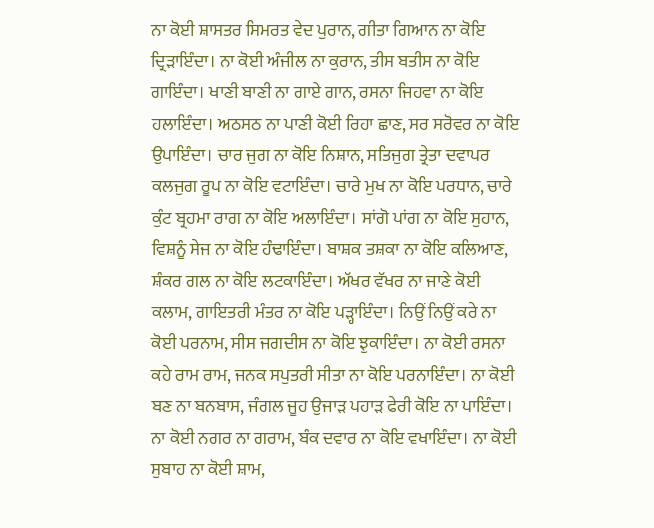ਨਾ ਕੋਈ ਸ਼ਾਸਤਰ ਸਿਮਰਤ ਵੇਦ ਪੁਰਾਨ, ਗੀਤਾ ਗਿਆਨ ਨਾ ਕੋਇ ਦ੍ਰਿੜਾਇੰਦਾ। ਨਾ ਕੋਈ ਅੰਜੀਲ ਨਾ ਕੁਰਾਨ, ਤੀਸ ਬਤੀਸ ਨਾ ਕੋਇ ਗਾਇੰਦਾ। ਖਾਣੀ ਬਾਣੀ ਨਾ ਗਾਏ ਗਾਨ, ਰਸਨਾ ਜਿਹਵਾ ਨਾ ਕੋਇ ਹਲਾਇੰਦਾ। ਅਠਸਠ ਨਾ ਪਾਣੀ ਕੋਈ ਰਿਹਾ ਛਾਣ, ਸਰ ਸਰੋਵਰ ਨਾ ਕੋਇ ਉਪਾਇੰਦਾ। ਚਾਰ ਜੁਗ ਨਾ ਕੋਇ ਨਿਸ਼ਾਨ, ਸਤਿਜੁਗ ਤ੍ਰੇਤਾ ਦਵਾਪਰ ਕਲਜੁਗ ਰੂਪ ਨਾ ਕੋਇ ਵਟਾਇੰਦਾ। ਚਾਰੇ ਮੁਖ ਨਾ ਕੋਇ ਪਰਧਾਨ, ਚਾਰੇ ਕੁੰਟ ਬ੍ਰਹਮਾ ਰਾਗ ਨਾ ਕੋਇ ਅਲਾਇੰਦਾ। ਸਾਂਗੋ ਪਾਂਗ ਨਾ ਕੋਇ ਸੁਹਾਨ, ਵਿਸ਼ਨੂੰ ਸੇਜ ਨਾ ਕੋਇ ਹੰਢਾਇੰਦਾ। ਬਾਸ਼ਕ ਤਸ਼ਕਾ ਨਾ ਕੋਇ ਕਲਿਆਣ, ਸ਼ੰਕਰ ਗਲ ਨਾ ਕੋਇ ਲਟਕਾਇੰਦਾ। ਅੱਖਰ ਵੱਖਰ ਨਾ ਜਾਣੇ ਕੋਈ ਕਲਾਮ, ਗਾਇਤਰੀ ਮੰਤਰ ਨਾ ਕੋਇ ਪੜ੍ਹਾਇੰਦਾ। ਨਿਉਂ ਨਿਉਂ ਕਰੇ ਨਾ ਕੋਈ ਪਰਨਾਮ, ਸੀਸ ਜਗਦੀਸ ਨਾ ਕੋਇ ਝੁਕਾਇੰਦਾ। ਨਾ ਕੋਈ ਰਸਨਾ ਕਹੇ ਰਾਮ ਰਾਮ, ਜਨਕ ਸਪੁਤਰੀ ਸੀਤਾ ਨਾ ਕੋਇ ਪਰਨਾਇੰਦਾ। ਨਾ ਕੋਈ ਬਣ ਨਾ ਬਨਬਾਸ, ਜੰਗਲ ਜੂਹ ਉਜਾੜ ਪਹਾੜ ਫੇਰੀ ਕੋਇ ਨਾ ਪਾਇੰਦਾ। ਨਾ ਕੋਈ ਨਗਰ ਨਾ ਗਰਾਮ, ਬੰਕ ਦਵਾਰ ਨਾ ਕੋਇ ਵਖਾਇੰਦਾ। ਨਾ ਕੋਈ ਸੁਬਾਹ ਨਾ ਕੋਈ ਸ਼ਾਮ,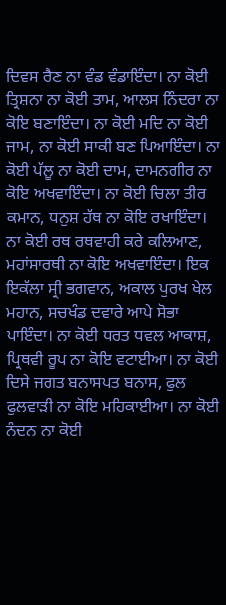ਦਿਵਸ ਰੈਣ ਨਾ ਵੰਡ ਵੰਡਾਇੰਦਾ। ਨਾ ਕੋਈ ਤ੍ਰਿਸ਼ਨਾ ਨਾ ਕੋਈ ਤਾਮ, ਆਲਸ ਨਿੰਦਰਾ ਨਾ ਕੋਇ ਬਣਾਇੰਦਾ। ਨਾ ਕੋਈ ਮਦਿ ਨਾ ਕੋਈ ਜਾਮ, ਨਾ ਕੋਈ ਸਾਕੀ ਬਣ ਪਿਆਇੰਦਾ। ਨਾ ਕੋਈ ਪੱਲੂ ਨਾ ਕੋਈ ਦਾਮ, ਦਾਮਨਗੀਰ ਨਾ ਕੋਇ ਅਖਵਾਇੰਦਾ। ਨਾ ਕੋਈ ਚਿਲਾ ਤੀਰ ਕਮਾਨ, ਧਨੁਸ਼ ਹੱਥ ਨਾ ਕੋਇ ਰਖਾਇੰਦਾ। ਨਾ ਕੋਈ ਰਥ ਰਥਵਾਹੀ ਕਰੇ ਕਲਿਆਣ, ਮਹਾਂਸਾਰਥੀ ਨਾ ਕੋਇ ਅਖਵਾਇੰਦਾ। ਇਕ ਇਕੱਲਾ ਸ੍ਰੀ ਭਗਵਾਨ, ਅਕਾਲ ਪੁਰਖ ਖੇਲ ਮਹਾਨ, ਸਚਖੰਡ ਦਵਾਰੇ ਆਪੇ ਸੋਭਾ ਪਾਇੰਦਾ। ਨਾ ਕੋਈ ਧਰਤ ਧਵਲ ਆਕਾਸ਼, ਪ੍ਰਿਥਵੀ ਰੂਪ ਨਾ ਕੋਇ ਵਟਾਈਆ। ਨਾ ਕੋਈ ਦਿਸੇ ਜਗਤ ਬਨਾਸਪਤ ਬਨਾਸ, ਫੁਲ ਫੁਲਵਾੜੀ ਨਾ ਕੋਇ ਮਹਿਕਾਈਆ। ਨਾ ਕੋਈ ਨੰਦਨ ਨਾ ਕੋਈ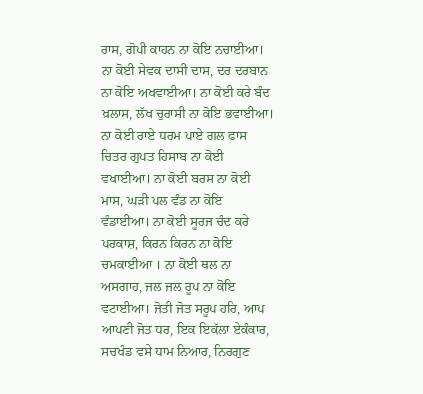ਰਾਸ, ਗੋਪੀ ਕਾਹਨ ਨਾ ਕੋਇ ਨਚਾਈਆ। ਨਾ ਕੋਈ ਸੇਵਕ ਦਾਸੀ ਦਾਸ, ਦਰ ਦਰਬਾਨ ਨਾ ਕੋਇ ਅਖਵਾਈਆ। ਨਾ ਕੋਈ ਕਰੇ ਬੰਦ ਖ਼ਲਾਸ, ਲੱਖ ਚੁਰਾਸੀ ਨਾ ਕੋਇ ਭਵਾਈਆ। ਨਾ ਕੋਈ ਰਾਏ ਧਰਮ ਪਾਏ ਗਲ ਫਾਸ ਚਿਤਰ ਗੁਪਤ ਹਿਸਾਬ ਨਾ ਕੋਈ ਵਖਾਈਆ। ਨਾ ਕੋਈ ਬਰਸ ਨਾ ਕੋਈ ਮਾਸ, ਘੜੀ ਪਲ ਵੰਡ ਨਾ ਕੋਇ ਵੰਡਾਈਆ। ਨਾ ਕੋਈ ਸੂਰਜ ਚੰਦ ਕਰੇ ਪਰਕਾਸ਼, ਕਿਰਨ ਕਿਰਨ ਨਾ ਕੋਇ ਚਮਕਾਈਆ । ਨਾ ਕੋਈ ਥਲ ਨਾ ਅਸਗਾਹ, ਜਲ ਜਲ ਰੂਪ ਨਾ ਕੋਇ ਵਟਾਈਆ। ਜੋਤੀ ਜੋਤ ਸਰੂਪ ਹਰਿ, ਆਪ ਆਪਣੀ ਜੋਤ ਧਰ, ਇਕ ਇਕੱਲਾ ਏਕੰਕਾਰ, ਸਚਖੰਡ ਵਸੇ ਧਾਮ ਨਿਆਰ, ਨਿਰਗੁਣ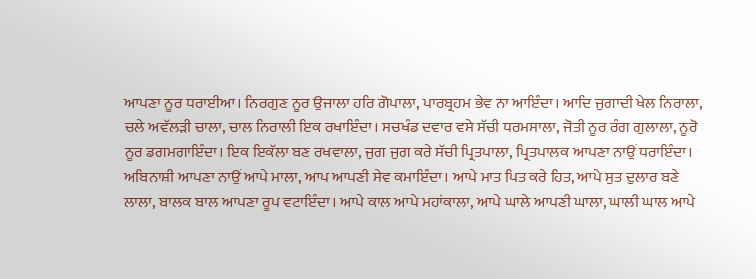ਆਪਣਾ ਨੂਰ ਧਰਾਈਆ। ਨਿਰਗੁਣ ਨੂਰ ਉਜਾਲਾ ਹਰਿ ਗੋਪਾਲਾ, ਪਾਰਬ੍ਰਹਮ ਭੇਵ ਨਾ ਆਇੰਦਾ। ਆਦਿ ਜੁਗਾਦੀ ਖੇਲ ਨਿਰਾਲਾ, ਚਲੇ ਅਵੱਲੜੀ ਚਾਲਾ, ਚਾਲ ਨਿਰਾਲੀ ਇਕ ਰਖਾਇੰਦਾ। ਸਚਖੰਡ ਦਵਾਰ ਵਸੇ ਸੱਚੀ ਧਰਮਸਾਲਾ, ਜੋਤੀ ਨੂਰ ਰੰਗ ਗੁਲਾਲਾ, ਨੂਰੋ ਨੂਰ ਡਗਮਗਾਇੰਦਾ। ਇਕ ਇਕੱਲਾ ਬਣ ਰਖਵਾਲਾ, ਜੁਗ ਜੁਗ ਕਰੇ ਸੱਚੀ ਪ੍ਰਿਤਪਾਲਾ, ਪ੍ਰਿਤਪਾਲਕ ਆਪਣਾ ਨਾਉਂ ਧਰਾਇੰਦਾ। ਅਬਿਨਾਸ਼ੀ ਆਪਣਾ ਨਾਉਂ ਆਪੇ ਮਾਲਾ, ਆਪ ਆਪਣੀ ਸੇਵ ਕਮਾਇੰਦਾ। ਆਪੇ ਮਾਤ ਪਿਤ ਕਰੇ ਹਿਤ, ਆਪੇ ਸੁਤ ਦੁਲਾਰ ਬਣੇ ਲਾਲਾ, ਬਾਲਕ ਬਾਲ ਆਪਣਾ ਰੂਪ ਵਟਾਇੰਦਾ। ਆਪੇ ਕਾਲ ਆਪੇ ਮਹਾਂਕਾਲਾ, ਆਪੇ ਘਾਲੇ ਆਪਣੀ ਘਾਲਾ, ਘਾਲੀ ਘਾਲ ਆਪੇ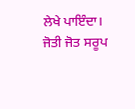ਲੇਖੇ ਪਾਇੰਦਾ। ਜੋਤੀ ਜੋਤ ਸਰੂਪ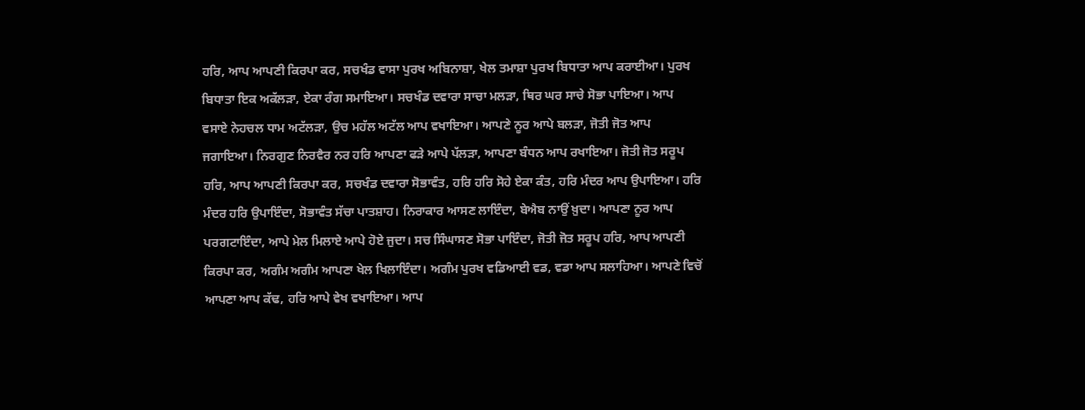ਹਰਿ, ਆਪ ਆਪਣੀ ਕਿਰਪਾ ਕਰ, ਸਚਖੰਡ ਵਾਸਾ ਪੁਰਖ ਅਬਿਨਾਸ਼ਾ, ਖੇਲ ਤਮਾਸ਼ਾ ਪੁਰਖ ਬਿਧਾਤਾ ਆਪ ਕਰਾਈਆ। ਪੁਰਖ ਬਿਧਾਤਾ ਇਕ ਅਕੱਲੜਾ, ਏਕਾ ਰੰਗ ਸਮਾਇਆ। ਸਚਖੰਡ ਦਵਾਰਾ ਸਾਚਾ ਮਲੜਾ, ਥਿਰ ਘਰ ਸਾਚੇ ਸੋਭਾ ਪਾਇਆ। ਆਪ ਵਸਾਏ ਨੇਹਚਲ ਧਾਮ ਅਟੱਲੜਾ, ਉਚ ਮਹੱਲ ਅਟੱਲ ਆਪ ਵਖਾਇਆ। ਆਪਣੇ ਨੂਰ ਆਪੇ ਬਲੜਾ, ਜੋਤੀ ਜੋਤ ਆਪ ਜਗਾਇਆ। ਨਿਰਗੁਣ ਨਿਰਵੈਰ ਨਰ ਹਰਿ ਆਪਣਾ ਫੜੇ ਆਪੇ ਪੱਲੜਾ, ਆਪਣਾ ਬੰਧਨ ਆਪ ਰਖਾਇਆ। ਜੋਤੀ ਜੋਤ ਸਰੂਪ ਹਰਿ, ਆਪ ਆਪਣੀ ਕਿਰਪਾ ਕਰ, ਸਚਖੰਡ ਦਵਾਰਾ ਸੋਭਾਵੰਤ, ਹਰਿ ਹਰਿ ਸੋਹੇ ਏਕਾ ਕੰਤ, ਹਰਿ ਮੰਦਰ ਆਪ ਉਪਾਇਆ। ਹਰਿ ਮੰਦਰ ਹਰਿ ਉਪਾਇੰਦਾ, ਸੋਭਾਵੰਤ ਸੱਚਾ ਪਾਤਸ਼ਾਹ। ਨਿਰਾਕਾਰ ਆਸਣ ਲਾਇੰਦਾ, ਬੇਐਬ ਨਾਉਂ ਖ਼ੁਦਾ। ਆਪਣਾ ਨੂਰ ਆਪ ਪਰਗਟਾਇੰਦਾ, ਆਪੇ ਮੇਲ ਮਿਲਾਏ ਆਪੇ ਹੋਏ ਜੁਦਾ। ਸਚ ਸਿੰਘਾਸਣ ਸੋਭਾ ਪਾਇੰਦਾ, ਜੋਤੀ ਜੋਤ ਸਰੂਪ ਹਰਿ, ਆਪ ਆਪਣੀ ਕਿਰਪਾ ਕਰ, ਅਗੰਮ ਅਗੰਮ ਆਪਣਾ ਖੇਲ ਖਿਲਾਇੰਦਾ। ਅਗੰਮ ਪੁਰਖ ਵਡਿਆਈ ਵਡ, ਵਡਾ ਆਪ ਸਲਾਹਿਆ। ਆਪਣੇ ਵਿਚੋਂ ਆਪਣਾ ਆਪ ਕੱਢ, ਹਰਿ ਆਪੇ ਵੇਖ ਵਖਾਇਆ। ਆਪ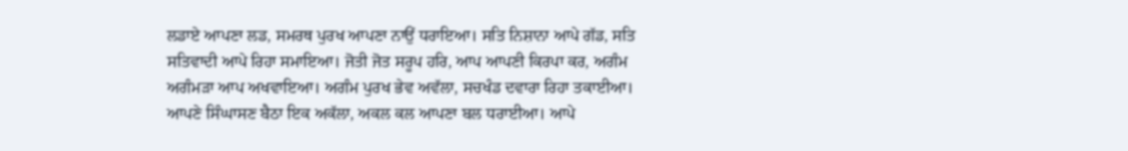ਲਡਾਏ ਆਪਣਾ ਲਡ, ਸਮਰਥ ਪੁਰਖ ਆਪਣਾ ਨਾਉਂ ਧਰਾਇਆ। ਸਤਿ ਨਿਸ਼ਾਨਾ ਆਪੇ ਗੱਡ, ਸਤਿ ਸਤਿਵਾਦੀ ਆਪੇ ਰਿਹਾ ਸਮਾਇਆ। ਜੋਤੀ ਜੋਤ ਸਰੂਪ ਹਰਿ, ਆਪ ਆਪਣੀ ਕਿਰਪਾ ਕਰ, ਅਗੰਮ ਅਗੰਮੜਾ ਆਪ ਅਖਵਾਇਆ। ਅਗੰਮ ਪੁਰਖ ਭੇਵ ਅਵੱਲਾ, ਸਚਖੰਡ ਦਵਾਰਾ ਰਿਹਾ ਤਕਾਈਆ। ਆਪਣੇ ਸਿੰਘਾਸਣ ਬੈਠਾ ਇਕ ਅਕੱਲਾ, ਅਕਲ ਕਲ ਆਪਣਾ ਬਲ ਧਰਾਈਆ। ਆਪੇ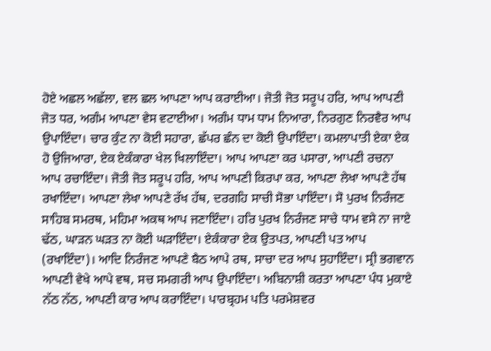ਹੋਏ ਅਛਲ ਅਛੱਲਾ, ਵਲ ਛਲ ਆਪਣਾ ਆਪ ਕਰਾਈਆ। ਜੋਤੀ ਜੋਤ ਸਰੂਪ ਹਰਿ, ਆਪ ਆਪਣੀ ਜੋਤ ਧਰ, ਅਗੰਮ ਆਪਣਾ ਵੇਸ ਵਟਾਈਆ। ਅਗੰਮ ਧਾਮ ਧਾਮ ਨਿਆਰਾ, ਨਿਰਗੁਣ ਨਿਰਵੈਰ ਆਪ ਉਪਾਇੰਦਾ। ਚਾਰ ਕੁੰਟ ਨਾ ਕੋਈ ਸਹਾਰਾ, ਛੱਪਰ ਛੰਨ ਦਾ ਕੋਈ ਉਪਾਇੰਦਾ। ਕਮਲਾਪਾਤੀ ਏਕਾ ਏਕ ਹੋ ਉਜਿਆਰਾ, ਏਕ ਏਕੰਕਾਰਾ ਖੇਲ ਖਿਲਾਇੰਦਾ। ਆਪ ਆਪਣਾ ਕਰ ਪਸਾਰਾ, ਆਪਣੀ ਰਚਨਾ ਆਪ ਰਚਾਇੰਦਾ। ਜੋਤੀ ਜੋਤ ਸਰੂਪ ਹਰਿ, ਆਪ ਆਪਣੀ ਕਿਰਪਾ ਕਰ, ਆਪਣਾ ਲੇਖਾ ਆਪਣੇ ਹੱਥ ਰਖਾਇੰਦਾ। ਆਪਣਾ ਲੇਖਾ ਆਪਣੇ ਰੱਖ ਹੱਥ, ਦਰਗਹਿ ਸਾਚੀ ਸੋਭਾ ਪਾਇੰਦਾ। ਸੋ ਪੁਰਖ ਨਿਰੰਜਣ ਸਾਹਿਬ ਸਮਰਥ, ਮਹਿਮਾ ਅਕਥ ਆਪ ਜਣਾਇੰਦਾ। ਹਰਿ ਪੁਰਖ ਨਿਰੰਜਣ ਸਾਚੇ ਧਾਮ ਵਸੇ ਨਾ ਜਾਏ ਢੱਠ, ਘਾੜਨ ਘੜਤ ਨਾ ਕੋਈ ਘੜਾਇੰਦਾ। ਏਕੰਕਾਰਾ ਏਕ ਉਤਪਤ, ਆਪਣੀ ਪਤ ਆਪ (ਰਖਾਇੰਦਾ)। ਆਦਿ ਨਿਰੰਜਣ ਆਪਣੇ ਬੈਠ ਆਪੇ ਰਥ, ਸਾਚਾ ਦਰ ਆਪ ਸੁਹਾਇੰਦਾ। ਸ੍ਰੀ ਭਗਵਾਨ ਆਪਣੀ ਵੇਖੇ ਆਪੇ ਵਥ, ਸਚ ਸਮਗਰੀ ਆਪ ਉਪਾਇੰਦਾ। ਅਬਿਨਾਸ਼ੀ ਕਰਤਾ ਆਪਣਾ ਪੰਧ ਮੁਕਾਏ ਨੱਠ ਨੱਠ, ਆਪਣੀ ਕਾਰ ਆਪ ਕਰਾਇੰਦਾ। ਪਾਰਬ੍ਰਹਮ ਪਤਿ ਪਰਮੇਸ਼ਵਰ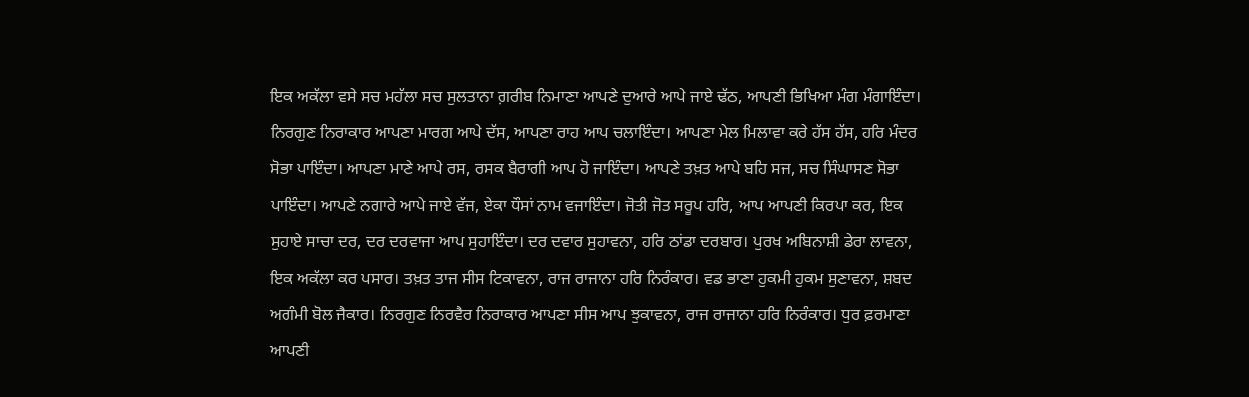ਇਕ ਅਕੱਲਾ ਵਸੇ ਸਚ ਮਹੱਲਾ ਸਚ ਸੁਲਤਾਨਾ ਗ਼ਰੀਬ ਨਿਮਾਣਾ ਆਪਣੇ ਦੁਆਰੇ ਆਪੇ ਜਾਏ ਢੱਠ, ਆਪਣੀ ਭਿਖਿਆ ਮੰਗ ਮੰਗਾਇੰਦਾ। ਨਿਰਗੁਣ ਨਿਰਾਕਾਰ ਆਪਣਾ ਮਾਰਗ ਆਪੇ ਦੱਸ, ਆਪਣਾ ਰਾਹ ਆਪ ਚਲਾਇੰਦਾ। ਆਪਣਾ ਮੇਲ ਮਿਲਾਵਾ ਕਰੇ ਹੱਸ ਹੱਸ, ਹਰਿ ਮੰਦਰ ਸੋਭਾ ਪਾਇੰਦਾ। ਆਪਣਾ ਮਾਣੇ ਆਪੇ ਰਸ, ਰਸਕ ਬੈਰਾਗੀ ਆਪ ਹੋ ਜਾਇੰਦਾ। ਆਪਣੇ ਤਖ਼ਤ ਆਪੇ ਬਹਿ ਸਜ, ਸਚ ਸਿੰਘਾਸਣ ਸੋਭਾ ਪਾਇੰਦਾ। ਆਪਣੇ ਨਗਾਰੇ ਆਪੇ ਜਾਏ ਵੱਜ, ਏਕਾ ਧੌਸਾਂ ਨਾਮ ਵਜਾਇੰਦਾ। ਜੋਤੀ ਜੋਤ ਸਰੂਪ ਹਰਿ, ਆਪ ਆਪਣੀ ਕਿਰਪਾ ਕਰ, ਇਕ ਸੁਹਾਏ ਸਾਚਾ ਦਰ, ਦਰ ਦਰਵਾਜਾ ਆਪ ਸੁਹਾਇੰਦਾ। ਦਰ ਦਵਾਰ ਸੁਹਾਵਨਾ, ਹਰਿ ਠਾਂਡਾ ਦਰਬਾਰ। ਪੁਰਖ ਅਬਿਨਾਸ਼ੀ ਡੇਰਾ ਲਾਵਨਾ, ਇਕ ਅਕੱਲਾ ਕਰ ਪਸਾਰ। ਤਖ਼ਤ ਤਾਜ ਸੀਸ ਟਿਕਾਵਨਾ, ਰਾਜ ਰਾਜਾਨਾ ਹਰਿ ਨਿਰੰਕਾਰ। ਵਡ ਭਾਣਾ ਹੁਕਮੀ ਹੁਕਮ ਸੁਣਾਵਨਾ, ਸ਼ਬਦ ਅਗੰਮੀ ਬੋਲ ਜੈਕਾਰ। ਨਿਰਗੁਣ ਨਿਰਵੈਰ ਨਿਰਾਕਾਰ ਆਪਣਾ ਸੀਸ ਆਪ ਝੁਕਾਵਨਾ, ਰਾਜ ਰਾਜਾਨਾ ਹਰਿ ਨਿਰੰਕਾਰ। ਧੁਰ ਫ਼ਰਮਾਣਾ ਆਪਣੀ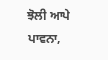ਝੋਲੀ ਆਪੇ ਪਾਵਨਾ,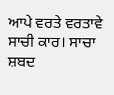ਆਪੇ ਵਰਤੇ ਵਰਤਾਵੇ ਸਾਚੀ ਕਾਰ। ਸਾਚਾ ਸ਼ਬਦ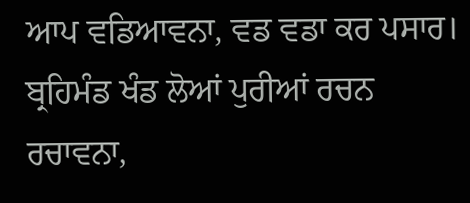ਆਪ ਵਡਿਆਵਨਾ, ਵਡ ਵਡਾ ਕਰ ਪਸਾਰ। ਬ੍ਰਹਿਮੰਡ ਖੰਡ ਲੋਆਂ ਪੁਰੀਆਂ ਰਚਨ ਰਚਾਵਨਾ,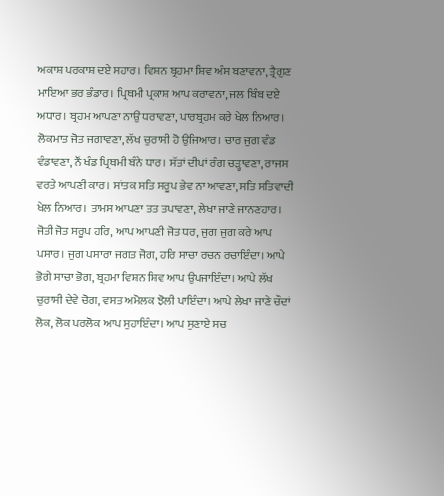ਅਕਾਸ਼ ਪਰਕਾਸ਼ ਦਏ ਸਹਾਰ। ਵਿਸ਼ਨ ਬ੍ਰਹਮਾ ਸ਼ਿਵ ਅੰਸ ਬਣਾਵਨਾ, ਤ੍ਰੈਗੁਣ ਮਾਇਆ ਭਰ ਭੰਡਾਰ। ਪ੍ਰਿਥਮੀ ਪ੍ਰਕਾਸ਼ ਆਪ ਕਰਾਵਨਾ, ਜਲ ਬਿੰਬ ਦਏ ਅਧਾਰ। ਬ੍ਰਹਮ ਆਪਣਾ ਨਾਉਂ ਧਰਾਵਣਾ, ਪਾਰਬ੍ਰਹਮ ਕਰੇ ਖੇਲ ਨਿਆਰ। ਲੋਕਮਾਤ ਜੋਤ ਜਗਾਵਣਾ, ਲੱਖ ਚੁਰਾਸੀ ਹੋ ਉਜਿਆਰ। ਚਾਰ ਜੁਗ ਵੰਡ ਵੰਡਾਵਣਾ, ਨੌਂ ਖੰਡ ਪ੍ਰਿਥਮੀ ਬੰਨੇ ਧਾਰ। ਸੱਤਾਂ ਦੀਪਾਂ ਰੰਗ ਚੜ੍ਹਾਵਣਾ, ਰਾਜਸ ਵਰਤੇ ਆਪਣੀ ਕਾਰ। ਸਾਂਤਕ ਸਤਿ ਸਰੂਪ ਭੇਵ ਨਾ ਆਵਣਾ, ਸਤਿ ਸਤਿਵਾਦੀ ਖੇਲ ਨਿਆਰ। ਤਾਮਸ ਆਪਣਾ ਤਤ ਤਪਾਵਣਾ, ਲੇਖਾ ਜਾਣੇ ਜਾਨਣਹਾਰ। ਜੋਤੀ ਜੋਤ ਸਰੂਪ ਹਰਿ, ਆਪ ਆਪਣੀ ਜੋਤ ਧਰ, ਜੁਗ ਜੁਗ ਕਰੇ ਆਪ ਪਸਾਰ। ਜੁਗ ਪਸਾਰਾ ਜਗਤ ਜੋਗ, ਹਰਿ ਸਾਚਾ ਰਚਨ ਰਚਾਇੰਦਾ। ਆਪੇ ਭੋਗੇ ਸਾਚਾ ਭੋਗ, ਬ੍ਰਹਮਾ ਵਿਸ਼ਨ ਸ਼ਿਵ ਆਪ ਉਪਜਾਇੰਦਾ। ਆਪੇ ਲੱਖ ਚੁਰਾਸੀ ਦੇਵੇ ਚੋਗ, ਵਸਤ ਅਮੋਲਕ ਝੋਲੀ ਪਾਇੰਦਾ। ਆਪੇ ਲੇਖਾ ਜਾਣੇ ਚੌਦਾਂ ਲੋਕ, ਲੋਕ ਪਰਲੋਕ ਆਪ ਸੁਹਾਇੰਦਾ। ਆਪ ਸੁਣਾਏ ਸਚ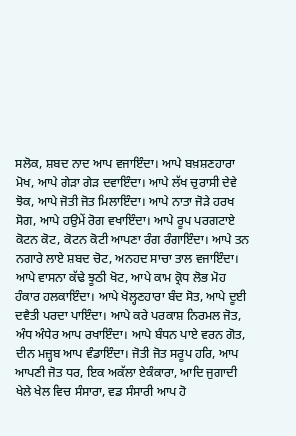ਸਲੋਕ, ਸ਼ਬਦ ਨਾਦ ਆਪ ਵਜਾਇੰਦਾ। ਆਪੇ ਬਖ਼ਸ਼ਣਹਾਰਾ ਮੋਖ, ਆਪੇ ਗੇੜਾ ਗੇੜ ਦਵਾਇੰਦਾ। ਆਪੇ ਲੱਖ ਚੁਰਾਸੀ ਦੇਵੇ ਝੋਕ, ਆਪੇ ਜੋਤੀ ਜੋਤ ਮਿਲਾਇੰਦਾ। ਆਪੇ ਨਾਤਾ ਜੋੜੇ ਹਰਖ ਸੋਗ, ਆਪੇ ਹਉਮੇਂ ਰੋਗ ਵਖਾਇੰਦਾ। ਆਪੇ ਰੂਪ ਪਰਗਟਾਏ ਕੋਟਨ ਕੋਟ, ਕੋਟਨ ਕੋਟੀ ਆਪਣਾ ਰੰਗ ਰੰਗਾਇੰਦਾ। ਆਪੇ ਤਨ ਨਗਾਰੇ ਲਾਏ ਸ਼ਬਦ ਚੋਟ, ਅਨਹਦ ਸਾਚਾ ਤਾਲ ਵਜਾਇੰਦਾ। ਆਪੇ ਵਾਸਨਾ ਕੱਢੇ ਝੂਠੀ ਖੋਟ, ਆਪੇ ਕਾਮ ਕ੍ਰੋਧ ਲੋਭ ਮੋਹ ਹੰਕਾਰ ਹਲਕਾਇੰਦਾ। ਆਪੇ ਖੋਲ੍ਹਣਹਾਰਾ ਬੰਦ ਸੋਤ, ਆਪੇ ਦੂਈ ਦਵੈਤੀ ਪਰਦਾ ਪਾਇੰਦਾ। ਆਪੇ ਕਰੇ ਪਰਕਾਸ਼ ਨਿਰਮਲ ਜੋਤ, ਅੰਧ ਅੰਧੇਰ ਆਪ ਰਖਾਇੰਦਾ। ਆਪੇ ਬੰਧਨ ਪਾਏ ਵਰਨ ਗੋਤ, ਦੀਨ ਮਜ਼੍ਹਬ ਆਪ ਵੰਡਾਇੰਦਾ। ਜੋਤੀ ਜੋਤ ਸਰੂਪ ਹਰਿ, ਆਪ ਆਪਣੀ ਜੋਤ ਧਰ, ਇਕ ਅਕੱਲਾ ਏਕੰਕਾਰਾ, ਆਦਿ ਜੁਗਾਦੀ ਖੇਲੇ ਖੇਲ ਵਿਚ ਸੰਸਾਰਾ, ਵਡ ਸੰਸਾਰੀ ਆਪ ਹੋ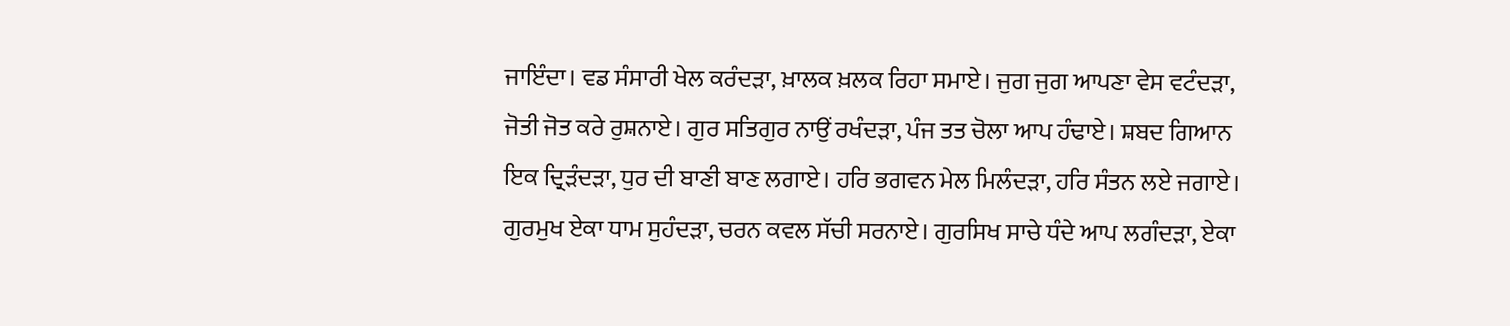ਜਾਇੰਦਾ। ਵਡ ਸੰਸਾਰੀ ਖੇਲ ਕਰੰਦੜਾ, ਖ਼ਾਲਕ ਖ਼ਲਕ ਰਿਹਾ ਸਮਾਏ। ਜੁਗ ਜੁਗ ਆਪਣਾ ਵੇਸ ਵਟੰਦੜਾ, ਜੋਤੀ ਜੋਤ ਕਰੇ ਰੁਸ਼ਨਾਏ। ਗੁਰ ਸਤਿਗੁਰ ਨਾਉਂ ਰਖੰਦੜਾ, ਪੰਜ ਤਤ ਚੋਲਾ ਆਪ ਹੰਢਾਏ। ਸ਼ਬਦ ਗਿਆਨ ਇਕ ਦ੍ਰਿੜੰਦੜਾ, ਧੁਰ ਦੀ ਬਾਣੀ ਬਾਣ ਲਗਾਏ। ਹਰਿ ਭਗਵਨ ਮੇਲ ਮਿਲੰਦੜਾ, ਹਰਿ ਸੰਤਨ ਲਏ ਜਗਾਏ। ਗੁਰਮੁਖ ਏਕਾ ਧਾਮ ਸੁਹੰਦੜਾ, ਚਰਨ ਕਵਲ ਸੱਚੀ ਸਰਨਾਏ। ਗੁਰਸਿਖ ਸਾਚੇ ਧੰਦੇ ਆਪ ਲਗੰਦੜਾ, ਏਕਾ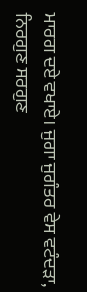ਮਾਰਗ ਦਏ ਵਖਾਏ। ਜੁਗਾ ਜੁਗੰਤਰ ਵੇਸ ਵਟੰਦੜਾ, ਨਿਰਗੁਣ ਸਰਗੁਣ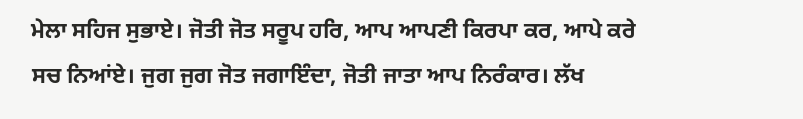ਮੇਲਾ ਸਹਿਜ ਸੁਭਾਏ। ਜੋਤੀ ਜੋਤ ਸਰੂਪ ਹਰਿ, ਆਪ ਆਪਣੀ ਕਿਰਪਾ ਕਰ, ਆਪੇ ਕਰੇ ਸਚ ਨਿਆਂਏ। ਜੁਗ ਜੁਗ ਜੋਤ ਜਗਾਇੰਦਾ, ਜੋਤੀ ਜਾਤਾ ਆਪ ਨਿਰੰਕਾਰ। ਲੱਖ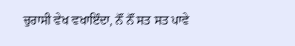ਚੁਰਾਸੀ ਵੇਖ ਵਖਾਇੰਦਾ, ਨੌਂ ਨੌਂ ਸਤ ਸਤ ਪਾਵੇ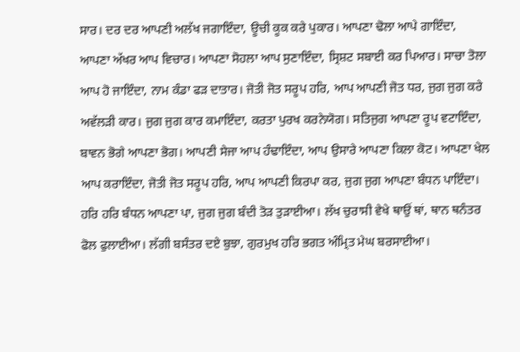ਸਾਰ। ਦਰ ਦਰ ਆਪਣੀ ਅਲੱਖ ਜਗਾਇੰਦਾ, ਊਚੀ ਕੂਕ ਕਰੇ ਪੁਕਾਰ। ਆਪਣਾ ਢੋਲਾ ਆਪੇ ਗਾਇੰਦਾ, ਆਪਣਾ ਅੱਖਰ ਆਪ ਵਿਚਾਰ। ਆਪਣਾ ਸੋਹਲਾ ਆਪ ਸੁਣਾਇੰਦਾ, ਸ੍ਰਿਸ਼ਟ ਸਬਾਈ ਕਰ ਪਿਆਰ। ਸਾਚਾ ਤੋਲਾ ਆਪ ਹੋ ਜਾਇੰਦਾ, ਨਾਮ ਕੰਡਾ ਫੜ ਦਾਤਾਰ। ਜੋਤੀ ਜੋਤ ਸਰੂਪ ਹਰਿ, ਆਪ ਆਪਣੀ ਜੋਤ ਧਰ, ਜੁਗ ਜੁਗ ਕਰੇ ਅਵੱਲੜੀ ਕਾਰ। ਜੁਗ ਜੁਗ ਕਾਰ ਕਮਾਇੰਦਾ, ਕਰਤਾ ਪੁਰਖ ਕਰਨੇਯੋਗ। ਸਤਿਜੁਗ ਆਪਣਾ ਰੂਪ ਵਟਾਇੰਦਾ, ਬਾਵਨ ਭੋਗੇ ਆਪਣਾ ਭੋਗ। ਆਪਣੀ ਸੇਜਾ ਆਪ ਹੰਢਾਇੰਦਾ, ਆਪ ਉਸਾਰੇ ਆਪਣਾ ਕਿਲਾ ਕੋਟ। ਆਪਣਾ ਖੇਲ ਆਪ ਕਰਾਇੰਦਾ, ਜੋਤੀ ਜੋਤ ਸਰੂਪ ਹਰਿ, ਆਪ ਆਪਣੀ ਕਿਰਪਾ ਕਰ, ਜੁਗ ਜੁਗ ਆਪਣਾ ਬੰਧਨ ਪਾਇੰਦਾ। ਹਰਿ ਹਰਿ ਬੰਧਨ ਆਪਣਾ ਪਾ, ਜੁਗ ਜੁਗ ਬੰਦੀ ਤੋੜ ਤੁੜਾਈਆ। ਲੱਖ ਚੁਰਾਸੀ ਵੇਖੇ ਥਾਉਂ ਥਾਂ, ਥਾਨ ਥਨੰਤਰ ਫੋਲ ਫੁਲਾਈਆ। ਲੱਗੀ ਬਸੰਤਰ ਦਏ ਬੁਝਾ, ਗੁਰਮੁਖ ਹਰਿ ਭਗਤ ਅੰਮ੍ਰਿਤ ਮੇਘ ਬਰਸਾਈਆ।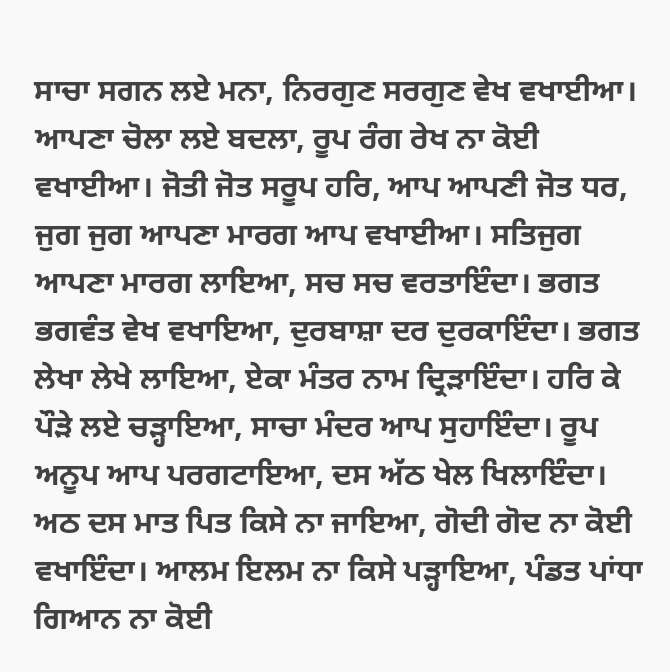ਸਾਚਾ ਸਗਨ ਲਏ ਮਨਾ, ਨਿਰਗੁਣ ਸਰਗੁਣ ਵੇਖ ਵਖਾਈਆ। ਆਪਣਾ ਚੋਲਾ ਲਏ ਬਦਲਾ, ਰੂਪ ਰੰਗ ਰੇਖ ਨਾ ਕੋਈ ਵਖਾਈਆ। ਜੋਤੀ ਜੋਤ ਸਰੂਪ ਹਰਿ, ਆਪ ਆਪਣੀ ਜੋਤ ਧਰ, ਜੁਗ ਜੁਗ ਆਪਣਾ ਮਾਰਗ ਆਪ ਵਖਾਈਆ। ਸਤਿਜੁਗ ਆਪਣਾ ਮਾਰਗ ਲਾਇਆ, ਸਚ ਸਚ ਵਰਤਾਇੰਦਾ। ਭਗਤ ਭਗਵੰਤ ਵੇਖ ਵਖਾਇਆ, ਦੁਰਬਾਸ਼ਾ ਦਰ ਦੁਰਕਾਇੰਦਾ। ਭਗਤ ਲੇਖਾ ਲੇਖੇ ਲਾਇਆ, ਏਕਾ ਮੰਤਰ ਨਾਮ ਦ੍ਰਿੜਾਇੰਦਾ। ਹਰਿ ਕੇ ਪੌੜੇ ਲਏ ਚੜ੍ਹਾਇਆ, ਸਾਚਾ ਮੰਦਰ ਆਪ ਸੁਹਾਇੰਦਾ। ਰੂਪ ਅਨੂਪ ਆਪ ਪਰਗਟਾਇਆ, ਦਸ ਅੱਠ ਖੇਲ ਖਿਲਾਇੰਦਾ। ਅਠ ਦਸ ਮਾਤ ਪਿਤ ਕਿਸੇ ਨਾ ਜਾਇਆ, ਗੋਦੀ ਗੋਦ ਨਾ ਕੋਈ ਵਖਾਇੰਦਾ। ਆਲਮ ਇਲਮ ਨਾ ਕਿਸੇ ਪੜ੍ਹਾਇਆ, ਪੰਡਤ ਪਾਂਧਾ ਗਿਆਨ ਨਾ ਕੋਈ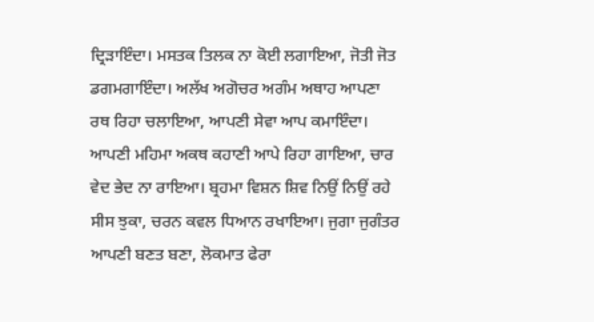ਦ੍ਰਿੜਾਇੰਦਾ। ਮਸਤਕ ਤਿਲਕ ਨਾ ਕੋਈ ਲਗਾਇਆ, ਜੋਤੀ ਜੋਤ ਡਗਮਗਾਇੰਦਾ। ਅਲੱਖ ਅਗੋਚਰ ਅਗੰਮ ਅਥਾਹ ਆਪਣਾ ਰਥ ਰਿਹਾ ਚਲਾਇਆ, ਆਪਣੀ ਸੇਵਾ ਆਪ ਕਮਾਇੰਦਾ। ਆਪਣੀ ਮਹਿਮਾ ਅਕਥ ਕਹਾਣੀ ਆਪੇ ਰਿਹਾ ਗਾਇਆ, ਚਾਰ ਵੇਦ ਭੇਦ ਨਾ ਰਾਇਆ। ਬ੍ਰਹਮਾ ਵਿਸ਼ਨ ਸ਼ਿਵ ਨਿਉਂ ਨਿਉਂ ਰਹੇ ਸੀਸ ਝੁਕਾ, ਚਰਨ ਕਵਲ ਧਿਆਨ ਰਖਾਇਆ। ਜੁਗਾ ਜੁਗੰਤਰ ਆਪਣੀ ਬਣਤ ਬਣਾ, ਲੋਕਮਾਤ ਫੇਰਾ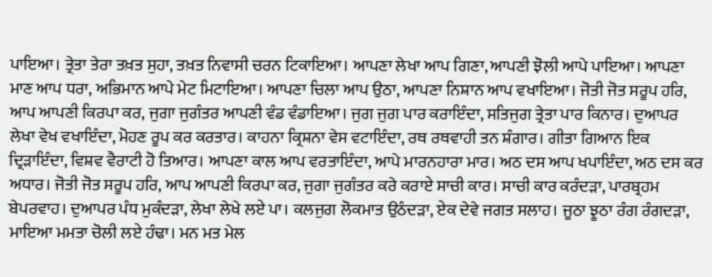ਪਾਇਆ। ਤ੍ਰੇਤਾ ਤੇਰਾ ਤਖ਼ਤ ਸੁਹਾ, ਤਖ਼ਤ ਨਿਵਾਸੀ ਚਰਨ ਟਿਕਾਇਆ। ਆਪਣਾ ਲੇਖਾ ਆਪ ਗਿਣਾ, ਆਪਣੀ ਝੋਲੀ ਆਪੇ ਪਾਇਆ। ਆਪਣਾ ਮਾਣ ਆਪ ਧਰਾ, ਅਭਿਮਾਨ ਆਪੇ ਮੇਟ ਮਿਟਾਇਆ। ਆਪਣਾ ਚਿਲਾ ਆਪ ਉਠਾ, ਆਪਣਾ ਨਿਸ਼ਾਨ ਆਪ ਵਖਾਇਆ। ਜੋਤੀ ਜੋਤ ਸਰੂਪ ਹਰਿ, ਆਪ ਆਪਣੀ ਕਿਰਪਾ ਕਰ, ਜੁਗਾ ਜੁਗੰਤਰ ਆਪਣੀ ਵੰਡ ਵੰਡਾਇਆ। ਜੁਗ ਜੁਗ ਪਾਰ ਕਰਾਇੰਦਾ, ਸਤਿਜੁਗ ਤ੍ਰੇਤਾ ਪਾਰ ਕਿਨਾਰ। ਦੁਆਪਰ ਲੇਖਾ ਵੇਖ ਵਖਾਇੰਦਾ, ਮੋਹਣ ਰੂਪ ਕਰ ਕਰਤਾਰ। ਕਾਹਨਾ ਕ੍ਰਿਸ਼ਨਾ ਵੇਸ ਵਟਾਇੰਦਾ, ਰਥ ਰਥਵਾਹੀ ਤਨ ਸ਼ੰਗਾਰ। ਗੀਤਾ ਗਿਆਨ ਇਕ ਦ੍ਰਿੜਾਇੰਦਾ, ਵਿਸ਼ਵ ਵੈਰਾਟੀ ਹੋ ਤਿਆਰ। ਆਪਣਾ ਕਾਲ ਆਪ ਵਰਤਾਇੰਦਾ, ਆਪੇ ਮਾਰਨਹਾਰਾ ਮਾਰ। ਅਠ ਦਸ ਆਪ ਖਪਾਇੰਦਾ, ਅਠ ਦਸ ਕਰ ਅਧਾਰ। ਜੋਤੀ ਜੋਤ ਸਰੂਪ ਹਰਿ, ਆਪ ਆਪਣੀ ਕਿਰਪਾ ਕਰ, ਜੁਗਾ ਜੁਗੰਤਰ ਕਰੇ ਕਰਾਏ ਸਾਚੀ ਕਾਰ। ਸਾਚੀ ਕਾਰ ਕਰੰਦੜਾ, ਪਾਰਬ੍ਰਹਮ ਬੇਪਰਵਾਹ। ਦੁਆਪਰ ਪੰਧ ਮੁਕੰਦੜਾ, ਲੇਖਾ ਲੇਖੇ ਲਏ ਪਾ। ਕਲਜੁਗ ਲੋਕਮਾਤ ਉਠੰਦੜਾ, ਏਕ ਦੇਵੇ ਜਗਤ ਸਲਾਹ। ਜੂਠਾ ਝੂਠਾ ਰੰਗ ਰੰਗਦੜਾ, ਮਾਇਆ ਮਮਤਾ ਚੋਲੀ ਲਏ ਹੰਢਾ। ਮਨ ਮਤ ਮੇਲ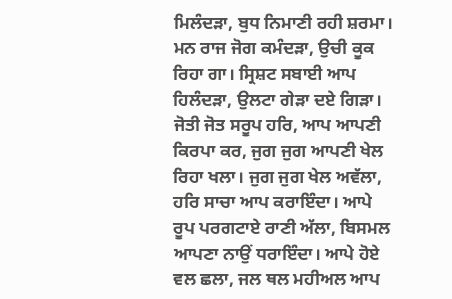ਮਿਲੰਦੜਾ, ਬੁਧ ਨਿਮਾਣੀ ਰਹੀ ਸ਼ਰਮਾ। ਮਨ ਰਾਜ ਜੋਗ ਕਮੰਦੜਾ, ਉਚੀ ਕੂਕ ਰਿਹਾ ਗਾ। ਸ੍ਰਿਸ਼ਟ ਸਬਾਈ ਆਪ ਹਿਲੰਦੜਾ, ਉਲਟਾ ਗੇੜਾ ਦਏ ਗਿੜਾ। ਜੋਤੀ ਜੋਤ ਸਰੂਪ ਹਰਿ, ਆਪ ਆਪਣੀ ਕਿਰਪਾ ਕਰ, ਜੁਗ ਜੁਗ ਆਪਣੀ ਖੇਲ ਰਿਹਾ ਖਲਾ। ਜੁਗ ਜੁਗ ਖੇਲ ਅਵੱਲਾ, ਹਰਿ ਸਾਚਾ ਆਪ ਕਰਾਇੰਦਾ। ਆਪੇ ਰੂਪ ਪਰਗਟਾਏ ਰਾਣੀ ਅੱਲਾ, ਬਿਸਮਲ ਆਪਣਾ ਨਾਉਂ ਧਰਾਇੰਦਾ। ਆਪੇ ਹੋਏ ਵਲ ਛਲਾ, ਜਲ ਥਲ ਮਹੀਅਲ ਆਪ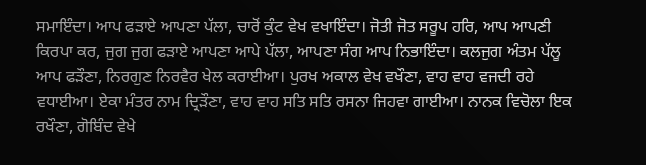ਸਮਾਇੰਦਾ। ਆਪ ਫੜਾਏ ਆਪਣਾ ਪੱਲਾ, ਚਾਰੋਂ ਕੁੰਟ ਵੇਖ ਵਖਾਇੰਦਾ। ਜੋਤੀ ਜੋਤ ਸਰੂਪ ਹਰਿ, ਆਪ ਆਪਣੀ ਕਿਰਪਾ ਕਰ, ਜੁਗ ਜੁਗ ਫੜਾਏ ਆਪਣਾ ਆਪੇ ਪੱਲਾ, ਆਪਣਾ ਸੰਗ ਆਪ ਨਿਭਾਇੰਦਾ। ਕਲਜੁਗ ਅੰਤਮ ਪੱਲੂ ਆਪ ਫੜੌਣਾ, ਨਿਰਗੁਣ ਨਿਰਵੈਰ ਖੇਲ ਕਰਾਈਆ। ਪੁਰਖ ਅਕਾਲ ਵੇਖ ਵਖੌਣਾ, ਵਾਹ ਵਾਹ ਵਜਦੀ ਰਹੇ ਵਧਾਈਆ। ਏਕਾ ਮੰਤਰ ਨਾਮ ਦ੍ਰਿੜੌਣਾ, ਵਾਹ ਵਾਹ ਸਤਿ ਸਤਿ ਰਸਨਾ ਜਿਹਵਾ ਗਾਈਆ। ਨਾਨਕ ਵਿਚੋਲਾ ਇਕ ਰਖੌਣਾ, ਗੋਬਿੰਦ ਵੇਖੇ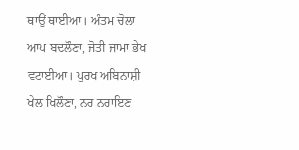ਥਾਉਂ ਥਾਈਆ। ਅੰਤਮ ਚੋਲਾ ਆਪ ਬਦਲੌਣਾ, ਜੋਤੀ ਜਾਮਾ ਭੇਖ ਵਟਾਈਆ। ਪੁਰਖ ਅਬਿਨਾਸ਼ੀ ਖੇਲ ਖਿਲੌਣਾ, ਨਰ ਨਰਾਇਣ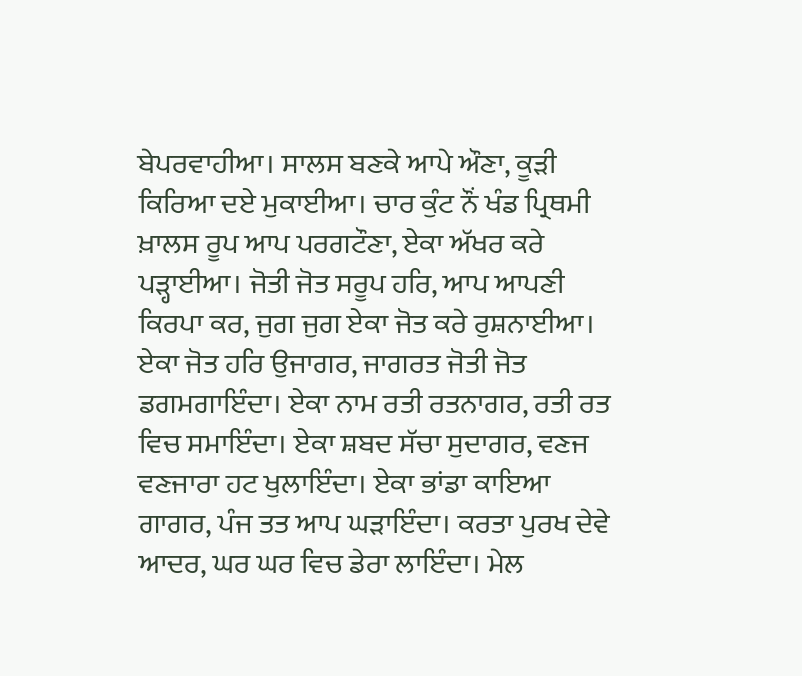ਬੇਪਰਵਾਹੀਆ। ਸਾਲਸ ਬਣਕੇ ਆਪੇ ਔਣਾ, ਕੂੜੀ ਕਿਰਿਆ ਦਏ ਮੁਕਾਈਆ। ਚਾਰ ਕੁੰਟ ਨੌਂ ਖੰਡ ਪ੍ਰਿਥਮੀ ਖ਼ਾਲਸ ਰੂਪ ਆਪ ਪਰਗਟੌਣਾ, ਏਕਾ ਅੱਖਰ ਕਰੇ ਪੜ੍ਹਾਈਆ। ਜੋਤੀ ਜੋਤ ਸਰੂਪ ਹਰਿ, ਆਪ ਆਪਣੀ ਕਿਰਪਾ ਕਰ, ਜੁਗ ਜੁਗ ਏਕਾ ਜੋਤ ਕਰੇ ਰੁਸ਼ਨਾਈਆ। ਏਕਾ ਜੋਤ ਹਰਿ ਉਜਾਗਰ, ਜਾਗਰਤ ਜੋਤੀ ਜੋਤ ਡਗਮਗਾਇੰਦਾ। ਏਕਾ ਨਾਮ ਰਤੀ ਰਤਨਾਗਰ, ਰਤੀ ਰਤ ਵਿਚ ਸਮਾਇੰਦਾ। ਏਕਾ ਸ਼ਬਦ ਸੱਚਾ ਸੁਦਾਗਰ, ਵਣਜ ਵਣਜਾਰਾ ਹਟ ਖੁਲਾਇੰਦਾ। ਏਕਾ ਭਾਂਡਾ ਕਾਇਆ ਗਾਗਰ, ਪੰਜ ਤਤ ਆਪ ਘੜਾਇੰਦਾ। ਕਰਤਾ ਪੁਰਖ ਦੇਵੇ ਆਦਰ, ਘਰ ਘਰ ਵਿਚ ਡੇਰਾ ਲਾਇੰਦਾ। ਮੇਲ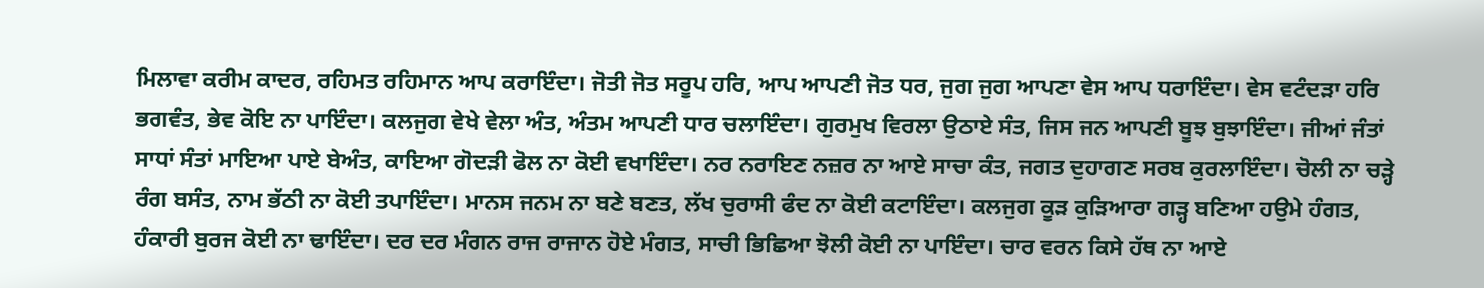ਮਿਲਾਵਾ ਕਰੀਮ ਕਾਦਰ, ਰਹਿਮਤ ਰਹਿਮਾਨ ਆਪ ਕਰਾਇੰਦਾ। ਜੋਤੀ ਜੋਤ ਸਰੂਪ ਹਰਿ, ਆਪ ਆਪਣੀ ਜੋਤ ਧਰ, ਜੁਗ ਜੁਗ ਆਪਣਾ ਵੇਸ ਆਪ ਧਰਾਇੰਦਾ। ਵੇਸ ਵਟੰਦੜਾ ਹਰਿ ਭਗਵੰਤ, ਭੇਵ ਕੋਇ ਨਾ ਪਾਇੰਦਾ। ਕਲਜੁਗ ਵੇਖੇ ਵੇਲਾ ਅੰਤ, ਅੰਤਮ ਆਪਣੀ ਧਾਰ ਚਲਾਇੰਦਾ। ਗੁਰਮੁਖ ਵਿਰਲਾ ਉਠਾਏ ਸੰਤ, ਜਿਸ ਜਨ ਆਪਣੀ ਬੂਝ ਬੁਝਾਇੰਦਾ। ਜੀਆਂ ਜੰਤਾਂ ਸਾਧਾਂ ਸੰਤਾਂ ਮਾਇਆ ਪਾਏ ਬੇਅੰਤ, ਕਾਇਆ ਗੋਦੜੀ ਫੋਲ ਨਾ ਕੋਈ ਵਖਾਇੰਦਾ। ਨਰ ਨਰਾਇਣ ਨਜ਼ਰ ਨਾ ਆਏ ਸਾਚਾ ਕੰਤ, ਜਗਤ ਦੁਹਾਗਣ ਸਰਬ ਕੁਰਲਾਇੰਦਾ। ਚੋਲੀ ਨਾ ਚੜ੍ਹੇ ਰੰਗ ਬਸੰਤ, ਨਾਮ ਭੱਠੀ ਨਾ ਕੋਈ ਤਪਾਇੰਦਾ। ਮਾਨਸ ਜਨਮ ਨਾ ਬਣੇ ਬਣਤ, ਲੱਖ ਚੁਰਾਸੀ ਫੰਦ ਨਾ ਕੋਈ ਕਟਾਇੰਦਾ। ਕਲਜੁਗ ਕੂੜ ਕੁੜਿਆਰਾ ਗੜ੍ਹ ਬਣਿਆ ਹਉਮੇ ਹੰਗਤ, ਹੰਕਾਰੀ ਬੁਰਜ ਕੋਈ ਨਾ ਢਾਇੰਦਾ। ਦਰ ਦਰ ਮੰਗਨ ਰਾਜ ਰਾਜਾਨ ਹੋਏ ਮੰਗਤ, ਸਾਚੀ ਭਿਛਿਆ ਝੋਲੀ ਕੋਈ ਨਾ ਪਾਇੰਦਾ। ਚਾਰ ਵਰਨ ਕਿਸੇ ਹੱਥ ਨਾ ਆਏ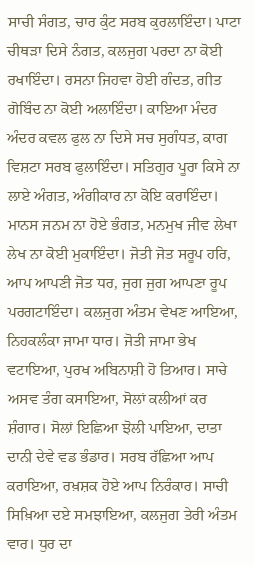ਸਾਚੀ ਸੰਗਤ, ਚਾਰ ਕੁੰਟ ਸਰਬ ਕੁਰਲਾਇੰਦਾ। ਪਾਟਾ ਚੀਥੜਾ ਦਿਸੇ ਨੰਗਤ, ਕਲਜੁਗ ਪਰਦਾ ਨਾ ਕੋਈ ਰਖਾਇੰਦਾ। ਰਸਨਾ ਜਿਹਵਾ ਹੋਈ ਗੰਦਤ, ਗੀਤ ਗੋਬਿੰਦ ਨਾ ਕੋਈ ਅਲਾਇੰਦਾ। ਕਾਇਆ ਮੰਦਰ ਅੰਦਰ ਕਵਲ ਫੁਲ ਨਾ ਦਿਸੇ ਸਚ ਸੁਗੰਧਤ, ਕਾਗ ਵਿਸ਼ਟਾ ਸਰਬ ਫੁਲਾਇੰਦਾ। ਸਤਿਗੁਰ ਪੂਰਾ ਕਿਸੇ ਨਾ ਲਾਏ ਅੰਗਤ, ਅੰਗੀਕਾਰ ਨਾ ਕੋਇ ਕਰਾਇੰਦਾ। ਮਾਨਸ ਜਨਮ ਨਾ ਹੋਏ ਭੰਗਤ, ਮਨਮੁਖ ਜੀਵ ਲੇਖਾ ਲੇਖ ਨਾ ਕੋਈ ਮੁਕਾਇੰਦਾ। ਜੋਤੀ ਜੋਤ ਸਰੂਪ ਹਰਿ, ਆਪ ਆਪਣੀ ਜੋਤ ਧਰ, ਜੁਗ ਜੁਗ ਆਪਣਾ ਰੂਪ ਪਰਗਟਾਇੰਦਾ। ਕਲਜੁਗ ਅੰਤਮ ਵੇਖਣ ਆਇਆ, ਨਿਹਕਲੰਕਾ ਜਾਮਾ ਧਾਰ। ਜੋਤੀ ਜਾਮਾ ਭੇਖ ਵਟਾਇਆ, ਪੁਰਖ ਅਬਿਨਾਸ਼ੀ ਹੋ ਤਿਆਰ। ਸਾਚੇ ਅਸਵ ਤੰਗ ਕਸਾਇਆ, ਸੋਲਾਂ ਕਲੀਆਂ ਕਰ ਸ਼ੰਗਾਰ। ਸੋਲਾਂ ਇਛਿਆ ਝੋਲੀ ਪਾਇਆ, ਦਾਤਾ ਦਾਨੀ ਦੇਵੇ ਵਡ ਭੰਡਾਰ। ਸਰਬ ਰੱਛਿਆ ਆਪ ਕਰਾਇਆ, ਰਖ਼ਸ਼ਕ ਹੋਏ ਆਪ ਨਿਰੰਕਾਰ। ਸਾਚੀ ਸਿਖ਼ਿਆ ਦਏ ਸਮਝਾਇਆ, ਕਲਜੁਗ ਤੇਰੀ ਅੰਤਮ ਵਾਰ। ਧੁਰ ਦਾ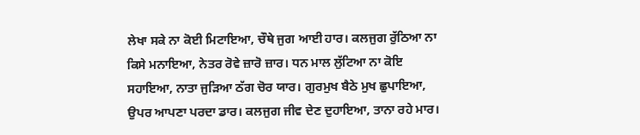ਲੇਖਾ ਸਕੇ ਨਾ ਕੋਈ ਮਿਟਾਇਆ, ਚੌਥੇ ਜੁਗ ਆਈ ਹਾਰ। ਕਲਜੁਗ ਰੁੱਠਿਆ ਨਾ ਕਿਸੇ ਮਨਾਇਆ, ਨੇਤਰ ਰੋਵੇ ਜ਼ਾਰੋ ਜ਼ਾਰ। ਧਨ ਮਾਲ ਲੁੱਟਿਆ ਨਾ ਕੋਇ ਸਹਾਇਆ, ਨਾਤਾ ਜੁੜਿਆ ਠੱਗ ਚੋਰ ਯਾਰ। ਗੁਰਮੁਖ ਬੈਠੇ ਮੁਖ ਛੁਪਾਇਆ, ਉਪਰ ਆਪਣਾ ਪਰਦਾ ਡਾਰ। ਕਲਜੁਗ ਜੀਵ ਦੇਣ ਦੁਹਾਇਆ, ਤਾਨਾ ਰਹੇ ਮਾਰ।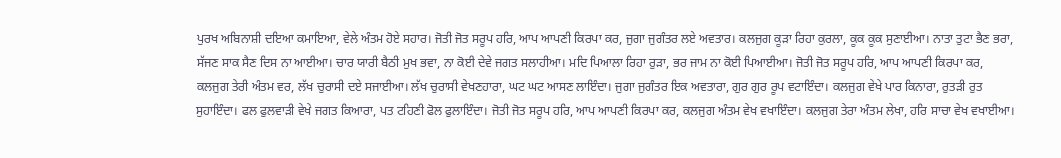ਪੁਰਖ ਅਬਿਨਾਸ਼ੀ ਦਇਆ ਕਮਾਇਆ, ਵੇਲੇ ਅੰਤਮ ਹੋਏ ਸਹਾਰ। ਜੋਤੀ ਜੋਤ ਸਰੂਪ ਹਰਿ, ਆਪ ਆਪਣੀ ਕਿਰਪਾ ਕਰ, ਜੁਗਾ ਜੁਗੰਤਰ ਲਏ ਅਵਤਾਰ। ਕਲਜੁਗ ਕੂੜਾ ਰਿਹਾ ਕੁਰਲਾ, ਕੂਕ ਕੂਕ ਸੁਣਾਈਆ। ਨਾਤਾ ਤੁਟਾ ਭੈਣ ਭਰਾ, ਸੱਜਣ ਸਾਕ ਸੈਣ ਦਿਸ ਨਾ ਆਈਆ। ਚਾਰ ਯਾਰੀ ਬੈਠੀ ਮੁਖ ਭਵਾ, ਨਾ ਕੋਈ ਦੇਵੇ ਜਗਤ ਸਲਾਹੀਆ। ਮਦਿ ਪਿਆਲਾ ਰਿਹਾ ਰੁੜਾ, ਭਰ ਜਾਮ ਨਾ ਕੋਈ ਪਿਆਈਆ। ਜੋਤੀ ਜੋਤ ਸਰੂਪ ਹਰਿ, ਆਪ ਆਪਣੀ ਕਿਰਪਾ ਕਰ, ਕਲਜੁਗ ਤੇਰੀ ਅੰਤਮ ਵਰ, ਲੱਖ ਚੁਰਾਸੀ ਦਏ ਸਜਾਈਆ। ਲੱਖ ਚੁਰਾਸੀ ਵੇਖਣਹਾਰਾ, ਘਟ ਘਟ ਆਸਣ ਲਾਇੰਦਾ। ਜੁਗਾ ਜੁਗੰਤਰ ਇਕ ਅਵਤਾਰਾ, ਗੁਰ ਗੁਰ ਰੂਪ ਵਟਾਇੰਦਾ। ਕਲਜੁਗ ਵੇਖੇ ਪਾਰ ਕਿਨਾਰਾ, ਰੁਤੜੀ ਰੁਤ ਸੁਹਾਇੰਦਾ। ਫਲ ਫੁਲਵਾੜੀ ਵੇਖੇ ਜਗਤ ਕਿਆਰਾ, ਪਤ ਟਹਿਣੀ ਫੋਲ ਫੁਲਾਇੰਦਾ। ਜੋਤੀ ਜੋਤ ਸਰੂਪ ਹਰਿ, ਆਪ ਆਪਣੀ ਕਿਰਪਾ ਕਰ, ਕਲਜੁਗ ਅੰਤਮ ਵੇਖ ਵਖਾਇੰਦਾ। ਕਲਜੁਗ ਤੇਰਾ ਅੰਤਮ ਲੇਖਾ, ਹਰਿ ਸਾਚਾ ਵੇਖ ਵਖਾਈਆ।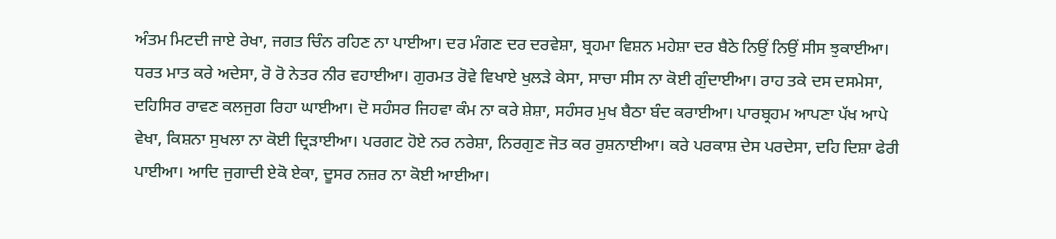ਅੰਤਮ ਮਿਟਦੀ ਜਾਏ ਰੇਖਾ, ਜਗਤ ਚਿੰਨ ਰਹਿਣ ਨਾ ਪਾਈਆ। ਦਰ ਮੰਗਣ ਦਰ ਦਰਵੇਸ਼ਾ, ਬ੍ਰਹਮਾ ਵਿਸ਼ਨ ਮਹੇਸ਼ਾ ਦਰ ਬੈਠੇ ਨਿਉਂ ਨਿਉਂ ਸੀਸ ਝੁਕਾਈਆ। ਧਰਤ ਮਾਤ ਕਰੇ ਅਦੇਸਾ, ਰੋ ਰੋ ਨੇਤਰ ਨੀਰ ਵਹਾਈਆ। ਗੁਰਮਤ ਰੋਵੇ ਵਿਖਾਏ ਖੁਲੜੇ ਕੇਸਾ, ਸਾਚਾ ਸੀਸ ਨਾ ਕੋਈ ਗੁੰਦਾਈਆ। ਰਾਹ ਤਕੇ ਦਸ ਦਸਮੇਸਾ, ਦਹਿਸਿਰ ਰਾਵਣ ਕਲਜੁਗ ਰਿਹਾ ਘਾਈਆ। ਦੋ ਸਹੰਸਰ ਜਿਹਵਾ ਕੰਮ ਨਾ ਕਰੇ ਸ਼ੇਸ਼ਾ, ਸਹੰਸਰ ਮੁਖ ਬੈਠਾ ਬੰਦ ਕਰਾਈਆ। ਪਾਰਬ੍ਰਹਮ ਆਪਣਾ ਪੱਖ ਆਪੇ ਵੇਖਾ, ਕਿਸ਼ਨਾ ਸੁਖਲਾ ਨਾ ਕੋਈ ਦ੍ਰਿੜਾਈਆ। ਪਰਗਟ ਹੋਏ ਨਰ ਨਰੇਸ਼ਾ, ਨਿਰਗੁਣ ਜੋਤ ਕਰ ਰੁਸ਼ਨਾਈਆ। ਕਰੇ ਪਰਕਾਸ਼ ਦੇਸ ਪਰਦੇਸਾ, ਦਹਿ ਦਿਸ਼ਾ ਫੇਰੀ ਪਾਈਆ। ਆਦਿ ਜੁਗਾਦੀ ਏਕੋ ਏਕਾ, ਦੂਸਰ ਨਜ਼ਰ ਨਾ ਕੋਈ ਆਈਆ।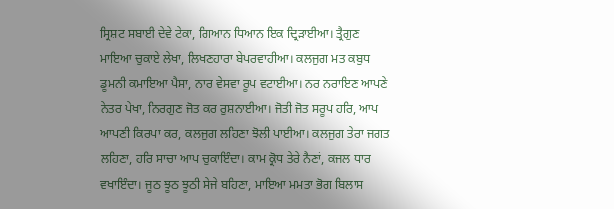ਸ੍ਰਿਸ਼ਟ ਸਬਾਈ ਦੇਵੇ ਟੇਕਾ, ਗਿਆਨ ਧਿਆਨ ਇਕ ਦ੍ਰਿੜਾਈਆ। ਤ੍ਰੈਗੁਣ ਮਾਇਆ ਚੁਕਾਏ ਲੇਖਾ, ਲਿਖਣਹਾਰਾ ਬੇਪਰਵਾਹੀਆ। ਕਲਜੁਗ ਮਤ ਕਬੁਧ ਡੂਮਨੀ ਕਮਾਇਆ ਪੈਸਾ, ਨਾਰ ਵੇਸਵਾ ਰੂਪ ਵਟਾਈਆ। ਨਰ ਨਰਾਇਣ ਆਪਣੇ ਨੇਤਰ ਪੇਖਾ, ਨਿਰਗੁਣ ਜੋਤ ਕਰ ਰੁਸ਼ਨਾਈਆ। ਜੋਤੀ ਜੋਤ ਸਰੂਪ ਹਰਿ, ਆਪ ਆਪਣੀ ਕਿਰਪਾ ਕਰ, ਕਲਜੁਗ ਲਹਿਣਾ ਝੋਲੀ ਪਾਈਆ। ਕਲਜੁਗ ਤੇਰਾ ਜਗਤ ਲਹਿਣਾ, ਹਰਿ ਸਾਚਾ ਆਪ ਚੁਕਾਇੰਦਾ। ਕਾਮ ਕ੍ਰੋਧ ਤੇਰੇ ਨੈਣਾਂ, ਕਜਲ ਧਾਰ ਵਖਾਇੰਦਾ। ਜੂਠ ਝੂਠ ਝੂਠੀ ਸੇਜੇ ਬਹਿਣਾ, ਮਾਇਆ ਮਮਤਾ ਭੋਗ ਬਿਲਾਸ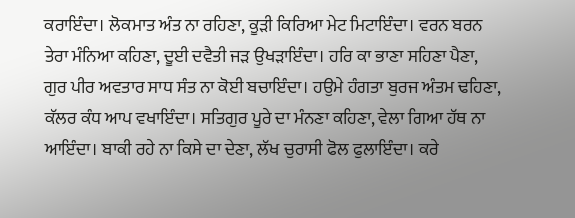ਕਰਾਇੰਦਾ। ਲੋਕਮਾਤ ਅੰਤ ਨਾ ਰਹਿਣਾ, ਕੂੜੀ ਕਿਰਿਆ ਮੇਟ ਮਿਟਾਇੰਦਾ। ਵਰਨ ਬਰਨ ਤੇਰਾ ਮੰਨਿਆ ਕਹਿਣਾ, ਦੂਈ ਦਵੈਤੀ ਜੜ ਉਖੜਾਇੰਦਾ। ਹਰਿ ਕਾ ਭਾਣਾ ਸਹਿਣਾ ਪੈਣਾ, ਗੁਰ ਪੀਰ ਅਵਤਾਰ ਸਾਧ ਸੰਤ ਨਾ ਕੋਈ ਬਚਾਇੰਦਾ। ਹਉਮੇ ਹੰਗਤਾ ਬੁਰਜ ਅੰਤਮ ਢਹਿਣਾ, ਕੱਲਰ ਕੰਧ ਆਪ ਵਖਾਇੰਦਾ। ਸਤਿਗੁਰ ਪੂਰੇ ਦਾ ਮੰਨਣਾ ਕਹਿਣਾ, ਵੇਲਾ ਗਿਆ ਹੱਥ ਨਾ ਆਇੰਦਾ। ਬਾਕੀ ਰਹੇ ਨਾ ਕਿਸੇ ਦਾ ਦੇਣਾ, ਲੱਖ ਚੁਰਾਸੀ ਫੋਲ ਫੁਲਾਇੰਦਾ। ਕਰੇ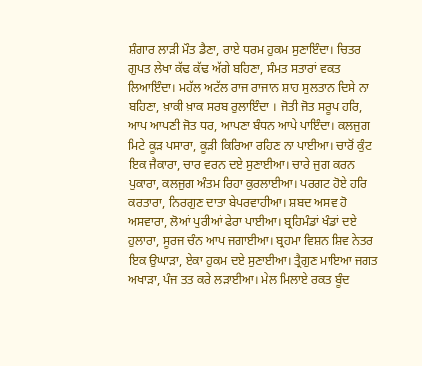ਸ਼ੰਗਾਰ ਲਾੜੀ ਮੌਤ ਡੈਣਾ, ਰਾਏ ਧਰਮ ਹੁਕਮ ਸੁਣਾਇੰਦਾ। ਚਿਤਰ ਗੁਪਤ ਲੇਖਾ ਕੱਢ ਕੱਢ ਅੱਗੇ ਬਹਿਣਾ, ਸੰਮਤ ਸਤਾਰਾਂ ਵਕਤ ਲਿਆਇੰਦਾ। ਮਹੱਲ ਅਟੱਲ ਰਾਜ ਰਾਜਾਨ ਸ਼ਾਹ ਸੁਲਤਾਨ ਦਿਸੇ ਨਾ ਬਹਿਣਾ, ਖ਼ਾਕੀ ਖ਼ਾਕ ਸਰਬ ਰੁਲਾਇੰਦਾ । ਜੋਤੀ ਜੋਤ ਸਰੂਪ ਹਰਿ, ਆਪ ਆਪਣੀ ਜੋਤ ਧਰ, ਆਪਣਾ ਬੰਧਨ ਆਪੇ ਪਾਇੰਦਾ। ਕਲਜੁਗ ਮਿਟੇ ਕੂੜ ਪਸਾਰਾ, ਕੂੜੀ ਕਿਰਿਆ ਰਹਿਣ ਨਾ ਪਾਈਆ। ਚਾਰੋਂ ਕੁੰਟ ਇਕ ਜੈਕਾਰਾ, ਚਾਰ ਵਰਨ ਦਏ ਸੁਣਾਈਆ। ਚਾਰੇ ਜੁਗ ਕਰਨ ਪੁਕਾਰਾ, ਕਲਜੁਗ ਅੰਤਮ ਰਿਹਾ ਕੁਰਲਾਈਆ। ਪਰਗਟ ਹੋਏ ਹਰਿ ਕਰਤਾਰਾ, ਨਿਰਗੁਣ ਦਾਤਾ ਬੇਪਰਵਾਹੀਆ। ਸ਼ਬਦ ਅਸਵ ਹੋ ਅਸਵਾਰਾ, ਲੋਆਂ ਪੁਰੀਆਂ ਫੇਰਾ ਪਾਈਆ। ਬ੍ਰਹਿਮੰਡਾਂ ਖੰਡਾਂ ਦਏ ਹੁਲਾਰਾ, ਸੂਰਜ ਚੰਨ ਆਪ ਜਗਾਈਆ। ਬ੍ਰਹਮਾ ਵਿਸ਼ਨ ਸ਼ਿਵ ਨੇਤਰ ਇਕ ਉਘਾੜਾ, ਏਕਾ ਹੁਕਮ ਦਏ ਸੁਣਾਈਆ। ਤ੍ਰੈਗੁਣ ਮਾਇਆ ਜਗਤ ਅਖਾੜਾ, ਪੰਜ ਤਤ ਕਰੇ ਲੜਾਈਆ। ਮੇਲ ਮਿਲਾਏ ਰਕਤ ਬੂੰਦ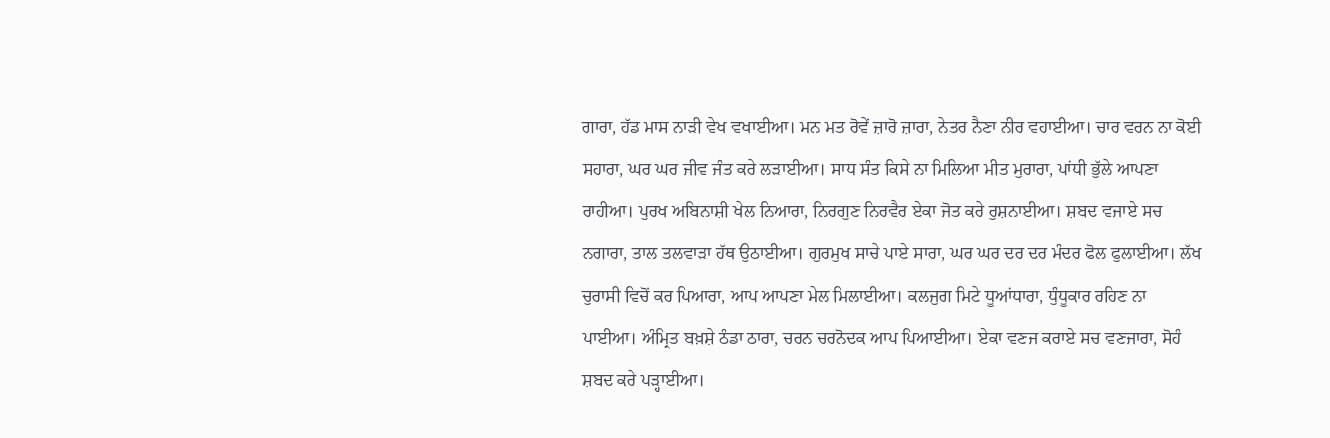ਗਾਰਾ, ਹੱਡ ਮਾਸ ਨਾੜੀ ਵੇਖ ਵਖਾਈਆ। ਮਨ ਮਤ ਰੋਵੇਂ ਜ਼ਾਰੋ ਜ਼ਾਰਾ, ਨੇਤਰ ਨੈਣਾ ਨੀਰ ਵਹਾਈਆ। ਚਾਰ ਵਰਨ ਨਾ ਕੋਈ ਸਹਾਰਾ, ਘਰ ਘਰ ਜੀਵ ਜੰਤ ਕਰੇ ਲੜਾਈਆ। ਸਾਧ ਸੰਤ ਕਿਸੇ ਨਾ ਮਿਲਿਆ ਮੀਤ ਮੁਰਾਰਾ, ਪਾਂਧੀ ਭੁੱਲੇ ਆਪਣਾ ਰਾਹੀਆ। ਪੁਰਖ ਅਬਿਨਾਸ਼ੀ ਖੇਲ ਨਿਆਰਾ, ਨਿਰਗੁਣ ਨਿਰਵੈਰ ਏਕਾ ਜੋਤ ਕਰੇ ਰੁਸ਼ਨਾਈਆ। ਸ਼ਬਦ ਵਜਾਏ ਸਚ ਨਗਾਰਾ, ਤਾਲ ਤਲਵਾੜਾ ਹੱਥ ਉਠਾਈਆ। ਗੁਰਮੁਖ ਸਾਚੇ ਪਾਏ ਸਾਰਾ, ਘਰ ਘਰ ਦਰ ਦਰ ਮੰਦਰ ਫੋਲ ਫੁਲਾਈਆ। ਲੱਖ ਚੁਰਾਸੀ ਵਿਚੋਂ ਕਰ ਪਿਆਰਾ, ਆਪ ਆਪਣਾ ਮੇਲ ਮਿਲਾਈਆ। ਕਲਜੁਗ ਮਿਟੇ ਧੂਆਂਧਾਰਾ, ਧੁੰਧੂਕਾਰ ਰਹਿਣ ਨਾ ਪਾਈਆ। ਅੰਮ੍ਰਿਤ ਬਖ਼ਸ਼ੇ ਠੰਡਾ ਠਾਰਾ, ਚਰਨ ਚਰਨੋਦਕ ਆਪ ਪਿਆਈਆ। ਏਕਾ ਵਣਜ ਕਰਾਏ ਸਚ ਵਣਜਾਰਾ, ਸੋਹੰ ਸ਼ਬਦ ਕਰੇ ਪੜ੍ਹਾਈਆ।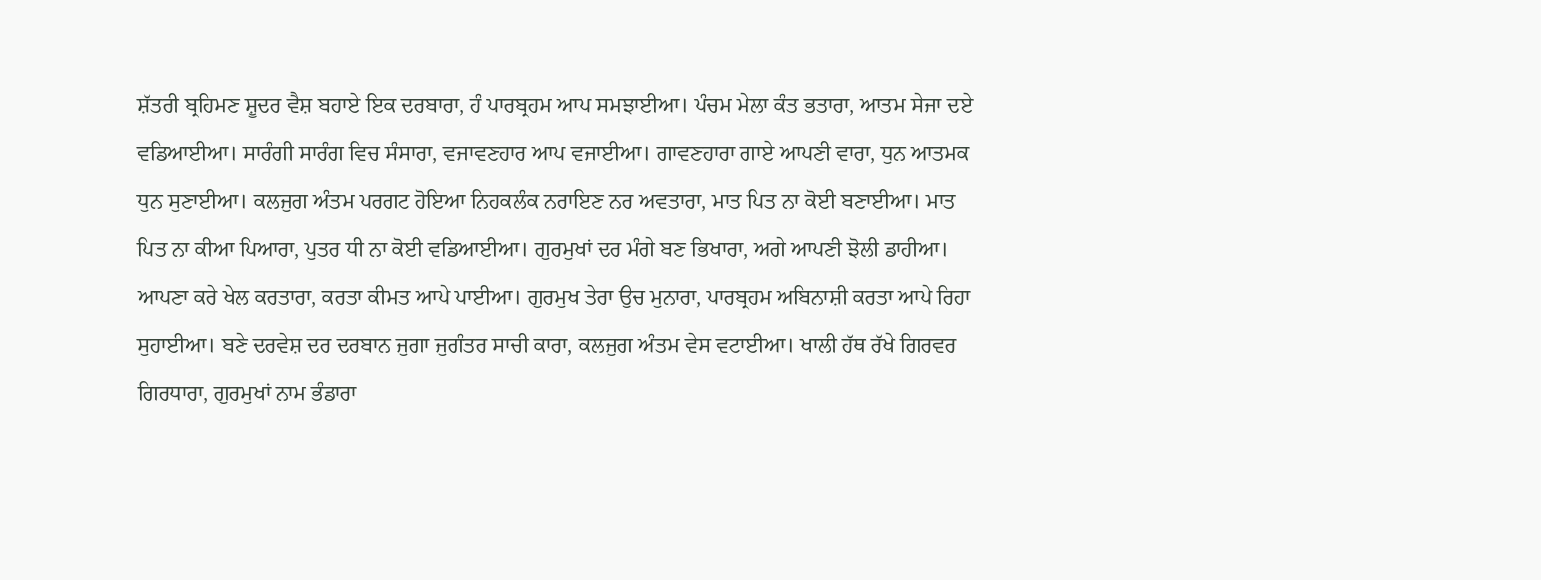ਸ਼ੱਤਰੀ ਬ੍ਰਹਿਮਣ ਸ਼ੂਦਰ ਵੈਸ਼ ਬਹਾਏ ਇਕ ਦਰਬਾਰਾ, ਹੰ ਪਾਰਬ੍ਰਹਮ ਆਪ ਸਮਝਾਈਆ। ਪੰਚਮ ਮੇਲਾ ਕੰਤ ਭਤਾਰਾ, ਆਤਮ ਸੇਜਾ ਦਏ ਵਡਿਆਈਆ। ਸਾਰੰਗੀ ਸਾਰੰਗ ਵਿਚ ਸੰਸਾਰਾ, ਵਜਾਵਣਹਾਰ ਆਪ ਵਜਾਈਆ। ਗਾਵਣਹਾਰਾ ਗਾਏ ਆਪਣੀ ਵਾਰਾ, ਧੁਨ ਆਤਮਕ ਧੁਨ ਸੁਣਾਈਆ। ਕਲਜੁਗ ਅੰਤਮ ਪਰਗਟ ਹੋਇਆ ਨਿਹਕਲੰਕ ਨਰਾਇਣ ਨਰ ਅਵਤਾਰਾ, ਮਾਤ ਪਿਤ ਨਾ ਕੋਈ ਬਣਾਈਆ। ਮਾਤ ਪਿਤ ਨਾ ਕੀਆ ਪਿਆਰਾ, ਪੁਤਰ ਧੀ ਨਾ ਕੋਈ ਵਡਿਆਈਆ। ਗੁਰਮੁਖਾਂ ਦਰ ਮੰਗੇ ਬਣ ਭਿਖਾਰਾ, ਅਗੇ ਆਪਣੀ ਝੋਲੀ ਡਾਹੀਆ। ਆਪਣਾ ਕਰੇ ਖੇਲ ਕਰਤਾਰਾ, ਕਰਤਾ ਕੀਮਤ ਆਪੇ ਪਾਈਆ। ਗੁਰਮੁਖ ਤੇਰਾ ਉਚ ਮੁਨਾਰਾ, ਪਾਰਬ੍ਰਹਮ ਅਬਿਨਾਸ਼ੀ ਕਰਤਾ ਆਪੇ ਰਿਹਾ ਸੁਹਾਈਆ। ਬਣੇ ਦਰਵੇਸ਼ ਦਰ ਦਰਬਾਨ ਜੁਗਾ ਜੁਗੰਤਰ ਸਾਚੀ ਕਾਰਾ, ਕਲਜੁਗ ਅੰਤਮ ਵੇਸ ਵਟਾਈਆ। ਖਾਲੀ ਹੱਥ ਰੱਖੇ ਗਿਰਵਰ ਗਿਰਧਾਰਾ, ਗੁਰਮੁਖਾਂ ਨਾਮ ਭੰਡਾਰਾ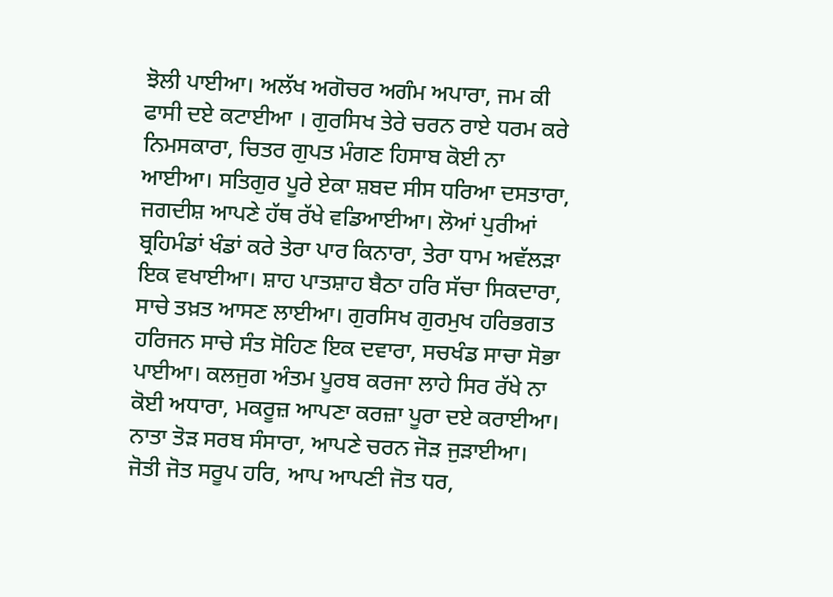ਝੋਲੀ ਪਾਈਆ। ਅਲੱਖ ਅਗੋਚਰ ਅਗੰਮ ਅਪਾਰਾ, ਜਮ ਕੀ ਫਾਸੀ ਦਏ ਕਟਾਈਆ । ਗੁਰਸਿਖ ਤੇਰੇ ਚਰਨ ਰਾਏ ਧਰਮ ਕਰੇ ਨਿਮਸਕਾਰਾ, ਚਿਤਰ ਗੁਪਤ ਮੰਗਣ ਹਿਸਾਬ ਕੋਈ ਨਾ ਆਈਆ। ਸਤਿਗੁਰ ਪੂਰੇ ਏਕਾ ਸ਼ਬਦ ਸੀਸ ਧਰਿਆ ਦਸਤਾਰਾ, ਜਗਦੀਸ਼ ਆਪਣੇ ਹੱਥ ਰੱਖੇ ਵਡਿਆਈਆ। ਲੋਆਂ ਪੁਰੀਆਂ ਬ੍ਰਹਿਮੰਡਾਂ ਖੰਡਾਂ ਕਰੇ ਤੇਰਾ ਪਾਰ ਕਿਨਾਰਾ, ਤੇਰਾ ਧਾਮ ਅਵੱਲੜਾ ਇਕ ਵਖਾਈਆ। ਸ਼ਾਹ ਪਾਤਸ਼ਾਹ ਬੈਠਾ ਹਰਿ ਸੱਚਾ ਸਿਕਦਾਰਾ, ਸਾਚੇ ਤਖ਼ਤ ਆਸਣ ਲਾਈਆ। ਗੁਰਸਿਖ ਗੁਰਮੁਖ ਹਰਿਭਗਤ ਹਰਿਜਨ ਸਾਚੇ ਸੰਤ ਸੋਹਿਣ ਇਕ ਦਵਾਰਾ, ਸਚਖੰਡ ਸਾਚਾ ਸੋਭਾ ਪਾਈਆ। ਕਲਜੁਗ ਅੰਤਮ ਪੂਰਬ ਕਰਜਾ ਲਾਹੇ ਸਿਰ ਰੱਖੇ ਨਾ ਕੋਈ ਅਧਾਰਾ, ਮਕਰੂਜ਼ ਆਪਣਾ ਕਰਜ਼ਾ ਪੂਰਾ ਦਏ ਕਰਾਈਆ। ਨਾਤਾ ਤੋੜ ਸਰਬ ਸੰਸਾਰਾ, ਆਪਣੇ ਚਰਨ ਜੋੜ ਜੁੜਾਈਆ। ਜੋਤੀ ਜੋਤ ਸਰੂਪ ਹਰਿ, ਆਪ ਆਪਣੀ ਜੋਤ ਧਰ,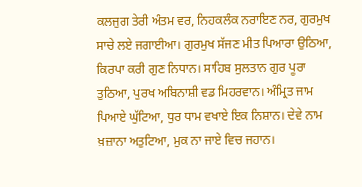ਕਲਜੁਗ ਤੇਰੀ ਅੰਤਮ ਵਰ, ਨਿਹਕਲੰਕ ਨਰਾਇਣ ਨਰ, ਗੁਰਮੁਖ ਸਾਚੇ ਲਏ ਜਗਾਈਆ। ਗੁਰਮੁਖ ਸੱਜਣ ਮੀਤ ਪਿਆਰਾ ਉਠਿਆ, ਕਿਰਪਾ ਕਰੀ ਗੁਣ ਨਿਧਾਨ। ਸਾਹਿਬ ਸੁਲਤਾਨ ਗੁਰ ਪੂਰਾ ਤੁਠਿਆ, ਪੁਰਖ ਅਬਿਨਾਸ਼ੀ ਵਡ ਮਿਹਰਵਾਨ। ਅੰਮ੍ਰਿਤ ਜਾਮ ਪਿਆਏ ਘੁੱਟਿਆ, ਧੁਰ ਧਾਮ ਵਖਾਏ ਇਕ ਨਿਸ਼ਾਨ। ਦੇਵੇ ਨਾਮ ਖ਼ਜ਼ਾਨਾ ਅਤੁਟਿਆ, ਮੁਕ ਨਾ ਜਾਏ ਵਿਚ ਜਹਾਨ।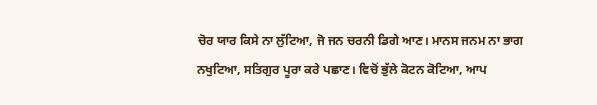ਚੋਰ ਯਾਰ ਕਿਸੇ ਨਾ ਲੁੱਟਿਆ, ਜੋ ਜਨ ਚਰਨੀ ਡਿਗੇ ਆਣ। ਮਾਨਸ ਜਨਮ ਨਾ ਭਾਗ ਨਖੁਟਿਆ, ਸਤਿਗੁਰ ਪੂਰਾ ਕਰੇ ਪਛਾਣ। ਵਿਚੋਂ ਭੁੱਲੇ ਕੋਟਨ ਕੋਟਿਆ, ਆਪ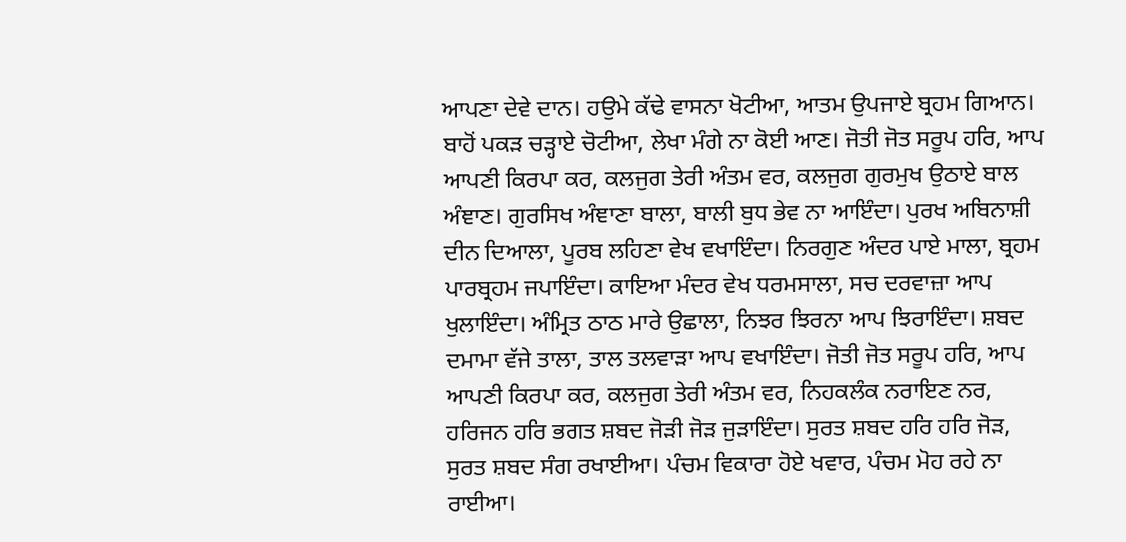ਆਪਣਾ ਦੇਵੇ ਦਾਨ। ਹਉਮੇ ਕੱਢੇ ਵਾਸਨਾ ਖੋਟੀਆ, ਆਤਮ ਉਪਜਾਏ ਬ੍ਰਹਮ ਗਿਆਨ। ਬਾਹੋਂ ਪਕੜ ਚੜ੍ਹਾਏ ਚੋਟੀਆ, ਲੇਖਾ ਮੰਗੇ ਨਾ ਕੋਈ ਆਣ। ਜੋਤੀ ਜੋਤ ਸਰੂਪ ਹਰਿ, ਆਪ ਆਪਣੀ ਕਿਰਪਾ ਕਰ, ਕਲਜੁਗ ਤੇਰੀ ਅੰਤਮ ਵਰ, ਕਲਜੁਗ ਗੁਰਮੁਖ ਉਠਾਏ ਬਾਲ ਅੰਞਾਣ। ਗੁਰਸਿਖ ਅੰਞਾਣਾ ਬਾਲਾ, ਬਾਲੀ ਬੁਧ ਭੇਵ ਨਾ ਆਇੰਦਾ। ਪੁਰਖ ਅਬਿਨਾਸ਼ੀ ਦੀਨ ਦਿਆਲਾ, ਪੂਰਬ ਲਹਿਣਾ ਵੇਖ ਵਖਾਇੰਦਾ। ਨਿਰਗੁਣ ਅੰਦਰ ਪਾਏ ਮਾਲਾ, ਬ੍ਰਹਮ ਪਾਰਬ੍ਰਹਮ ਜਪਾਇੰਦਾ। ਕਾਇਆ ਮੰਦਰ ਵੇਖ ਧਰਮਸਾਲਾ, ਸਚ ਦਰਵਾਜ਼ਾ ਆਪ ਖੁਲਾਇੰਦਾ। ਅੰਮ੍ਰਿਤ ਠਾਠ ਮਾਰੇ ਉਛਾਲਾ, ਨਿਝਰ ਝਿਰਨਾ ਆਪ ਝਿਰਾਇੰਦਾ। ਸ਼ਬਦ ਦਮਾਮਾ ਵੱਜੇ ਤਾਲਾ, ਤਾਲ ਤਲਵਾੜਾ ਆਪ ਵਖਾਇੰਦਾ। ਜੋਤੀ ਜੋਤ ਸਰੂਪ ਹਰਿ, ਆਪ ਆਪਣੀ ਕਿਰਪਾ ਕਰ, ਕਲਜੁਗ ਤੇਰੀ ਅੰਤਮ ਵਰ, ਨਿਹਕਲੰਕ ਨਰਾਇਣ ਨਰ, ਹਰਿਜਨ ਹਰਿ ਭਗਤ ਸ਼ਬਦ ਜੋੜੀ ਜੋੜ ਜੁੜਾਇੰਦਾ। ਸੁਰਤ ਸ਼ਬਦ ਹਰਿ ਹਰਿ ਜੋੜ, ਸੁਰਤ ਸ਼ਬਦ ਸੰਗ ਰਖਾਈਆ। ਪੰਚਮ ਵਿਕਾਰਾ ਹੋਏ ਖਵਾਰ, ਪੰਚਮ ਮੋਹ ਰਹੇ ਨਾ ਰਾਈਆ।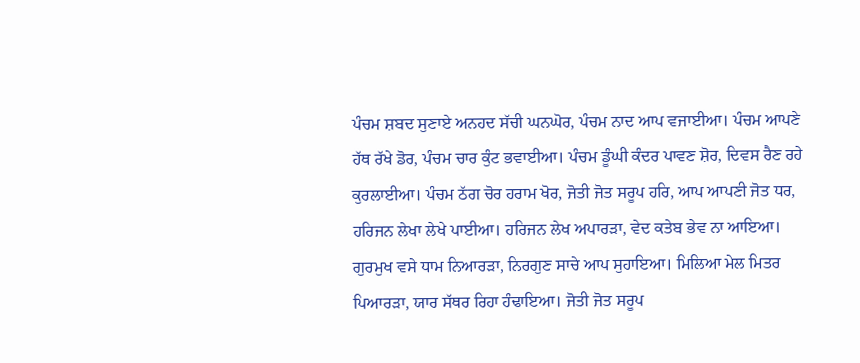ਪੰਚਮ ਸ਼ਬਦ ਸੁਣਾਏ ਅਨਹਦ ਸੱਚੀ ਘਨਘੋਰ, ਪੰਚਮ ਨਾਦ ਆਪ ਵਜਾਈਆ। ਪੰਚਮ ਆਪਣੇ ਹੱਥ ਰੱਖੇ ਡੋਰ, ਪੰਚਮ ਚਾਰ ਕੁੰਟ ਭਵਾਈਆ। ਪੰਚਮ ਡੂੰਘੀ ਕੰਦਰ ਪਾਵਣ ਸ਼ੋਰ, ਦਿਵਸ ਰੈਣ ਰਹੇ ਕੁਰਲਾਈਆ। ਪੰਚਮ ਠੱਗ ਚੋਰ ਹਰਾਮ ਖੋਰ, ਜੋਤੀ ਜੋਤ ਸਰੂਪ ਹਰਿ, ਆਪ ਆਪਣੀ ਜੋਤ ਧਰ, ਹਰਿਜਨ ਲੇਖਾ ਲੇਖੇ ਪਾਈਆ। ਹਰਿਜਨ ਲੇਖ ਅਪਾਰੜਾ, ਵੇਦ ਕਤੇਬ ਭੇਵ ਨਾ ਆਇਆ। ਗੁਰਮੁਖ ਵਸੇ ਧਾਮ ਨਿਆਰੜਾ, ਨਿਰਗੁਣ ਸਾਚੇ ਆਪ ਸੁਹਾਇਆ। ਮਿਲਿਆ ਮੇਲ ਮਿਤਰ ਪਿਆਰੜਾ, ਯਾਰ ਸੱਥਰ ਰਿਹਾ ਹੰਢਾਇਆ। ਜੋਤੀ ਜੋਤ ਸਰੂਪ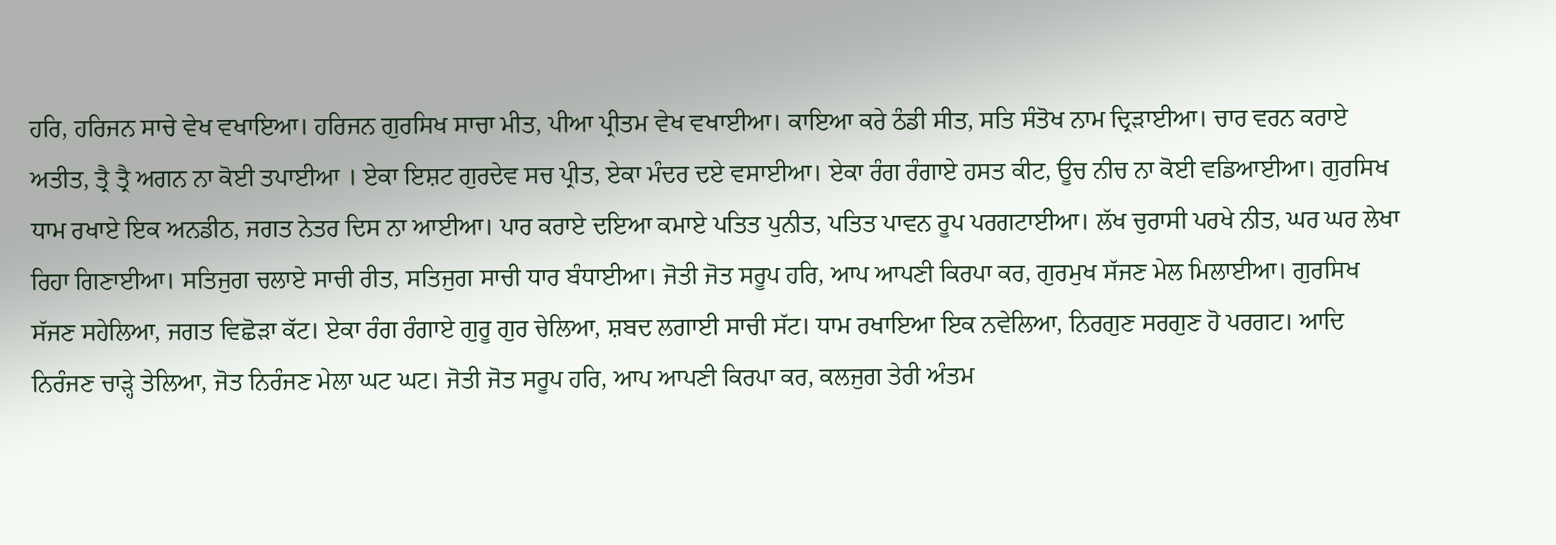ਹਰਿ, ਹਰਿਜਨ ਸਾਚੇ ਵੇਖ ਵਖਾਇਆ। ਹਰਿਜਨ ਗੁਰਸਿਖ ਸਾਚਾ ਮੀਤ, ਪੀਆ ਪ੍ਰੀਤਮ ਵੇਖ ਵਖਾਈਆ। ਕਾਇਆ ਕਰੇ ਠੰਡੀ ਸੀਤ, ਸਤਿ ਸੰਤੋਖ ਨਾਮ ਦ੍ਰਿੜਾਈਆ। ਚਾਰ ਵਰਨ ਕਰਾਏ ਅਤੀਤ, ਤ੍ਰੈ ਤ੍ਰੈ ਅਗਨ ਨਾ ਕੋਈ ਤਪਾਈਆ । ਏਕਾ ਇਸ਼ਟ ਗੁਰਦੇਵ ਸਚ ਪ੍ਰੀਤ, ਏਕਾ ਮੰਦਰ ਦਏ ਵਸਾਈਆ। ਏਕਾ ਰੰਗ ਰੰਗਾਏ ਹਸਤ ਕੀਟ, ਊਚ ਨੀਚ ਨਾ ਕੋਈ ਵਡਿਆਈਆ। ਗੁਰਸਿਖ ਧਾਮ ਰਖਾਏ ਇਕ ਅਨਡੀਠ, ਜਗਤ ਨੇਤਰ ਦਿਸ ਨਾ ਆਈਆ। ਪਾਰ ਕਰਾਏ ਦਇਆ ਕਮਾਏ ਪਤਿਤ ਪੁਨੀਤ, ਪਤਿਤ ਪਾਵਨ ਰੂਪ ਪਰਗਟਾਈਆ। ਲੱਖ ਚੁਰਾਸੀ ਪਰਖੇ ਨੀਤ, ਘਰ ਘਰ ਲੇਖਾ ਰਿਹਾ ਗਿਣਾਈਆ। ਸਤਿਜੁਗ ਚਲਾਏ ਸਾਚੀ ਰੀਤ, ਸਤਿਜੁਗ ਸਾਚੀ ਧਾਰ ਬੰਧਾਈਆ। ਜੋਤੀ ਜੋਤ ਸਰੂਪ ਹਰਿ, ਆਪ ਆਪਣੀ ਕਿਰਪਾ ਕਰ, ਗੁਰਮੁਖ ਸੱਜਣ ਮੇਲ ਮਿਲਾਈਆ। ਗੁਰਸਿਖ ਸੱਜਣ ਸਹੇਲਿਆ, ਜਗਤ ਵਿਛੋੜਾ ਕੱਟ। ਏਕਾ ਰੰਗ ਰੰਗਾਏ ਗੁਰੂ ਗੁਰ ਚੇਲਿਆ, ਸ਼ਬਦ ਲਗਾਈ ਸਾਚੀ ਸੱਟ। ਧਾਮ ਰਖਾਇਆ ਇਕ ਨਵੇਲਿਆ, ਨਿਰਗੁਣ ਸਰਗੁਣ ਹੋ ਪਰਗਟ। ਆਦਿ ਨਿਰੰਜਣ ਚਾੜ੍ਹੇ ਤੇਲਿਆ, ਜੋਤ ਨਿਰੰਜਣ ਮੇਲਾ ਘਟ ਘਟ। ਜੋਤੀ ਜੋਤ ਸਰੂਪ ਹਰਿ, ਆਪ ਆਪਣੀ ਕਿਰਪਾ ਕਰ, ਕਲਜੁਗ ਤੇਰੀ ਅੰਤਮ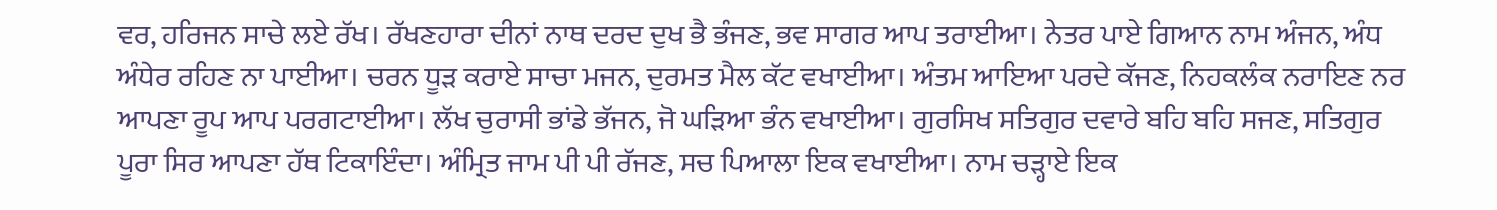ਵਰ, ਹਰਿਜਨ ਸਾਚੇ ਲਏ ਰੱਖ। ਰੱਖਣਹਾਰਾ ਦੀਨਾਂ ਨਾਥ ਦਰਦ ਦੁਖ ਭੈ ਭੰਜਣ, ਭਵ ਸਾਗਰ ਆਪ ਤਰਾਈਆ। ਨੇਤਰ ਪਾਏ ਗਿਆਨ ਨਾਮ ਅੰਜਨ, ਅੰਧ ਅੰਧੇਰ ਰਹਿਣ ਨਾ ਪਾਈਆ। ਚਰਨ ਧੂੜ ਕਰਾਏ ਸਾਚਾ ਮਜਨ, ਦੁਰਮਤ ਮੈਲ ਕੱਟ ਵਖਾਈਆ। ਅੰਤਮ ਆਇਆ ਪਰਦੇ ਕੱਜਣ, ਨਿਹਕਲੰਕ ਨਰਾਇਣ ਨਰ ਆਪਣਾ ਰੂਪ ਆਪ ਪਰਗਟਾਈਆ। ਲੱਖ ਚੁਰਾਸੀ ਭਾਂਡੇ ਭੱਜਨ, ਜੋ ਘੜਿਆ ਭੰਨ ਵਖਾਈਆ। ਗੁਰਸਿਖ ਸਤਿਗੁਰ ਦਵਾਰੇ ਬਹਿ ਬਹਿ ਸਜਣ, ਸਤਿਗੁਰ ਪੂਰਾ ਸਿਰ ਆਪਣਾ ਹੱਥ ਟਿਕਾਇੰਦਾ। ਅੰਮ੍ਰਿਤ ਜਾਮ ਪੀ ਪੀ ਰੱਜਣ, ਸਚ ਪਿਆਲਾ ਇਕ ਵਖਾਈਆ। ਨਾਮ ਚੜ੍ਹਾਏ ਇਕ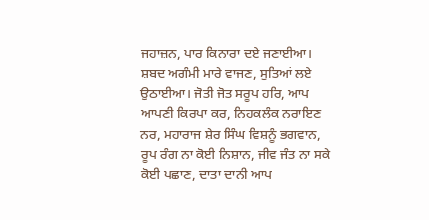ਜਹਾਜ਼ਨ, ਪਾਰ ਕਿਨਾਰਾ ਦਏ ਜਣਾਈਆ। ਸ਼ਬਦ ਅਗੰਮੀ ਮਾਰੇ ਵਾਜਣ, ਸੁਤਿਆਂ ਲਏ ਉਠਾਈਆ। ਜੋਤੀ ਜੋਤ ਸਰੂਪ ਹਰਿ, ਆਪ ਆਪਣੀ ਕਿਰਪਾ ਕਰ, ਨਿਹਕਲੰਕ ਨਰਾਇਣ ਨਰ, ਮਹਾਰਾਜ ਸ਼ੇਰ ਸਿੰਘ ਵਿਸ਼ਨੂੰ ਭਗਵਾਨ, ਰੂਪ ਰੰਗ ਨਾ ਕੋਈ ਨਿਸ਼ਾਨ, ਜੀਵ ਜੰਤ ਨਾ ਸਕੇ ਕੋਈ ਪਛਾਣ, ਦਾਤਾ ਦਾਨੀ ਆਪ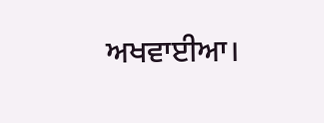ਅਖਵਾਈਆ।